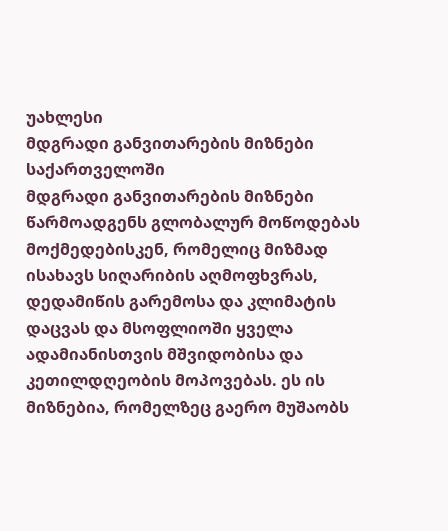უახლესი
მდგრადი განვითარების მიზნები საქართველოში
მდგრადი განვითარების მიზნები წარმოადგენს გლობალურ მოწოდებას მოქმედებისკენ, რომელიც მიზმად ისახავს სიღარიბის აღმოფხვრას, დედამიწის გარემოსა და კლიმატის დაცვას და მსოფლიოში ყველა ადამიანისთვის მშვიდობისა და კეთილდღეობის მოპოვებას. ეს ის მიზნებია, რომელზეც გაერო მუშაობს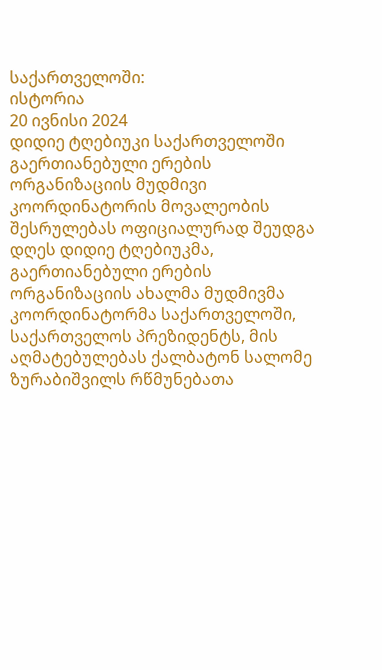საქართველოში:
ისტორია
20 ივნისი 2024
დიდიე ტღებიუკი საქართველოში გაერთიანებული ერების ორგანიზაციის მუდმივი კოორდინატორის მოვალეობის შესრულებას ოფიციალურად შეუდგა
დღეს დიდიე ტღებიუკმა, გაერთიანებული ერების ორგანიზაციის ახალმა მუდმივმა კოორდინატორმა საქართველოში, საქართველოს პრეზიდენტს, მის აღმატებულებას ქალბატონ სალომე ზურაბიშვილს რწმუნებათა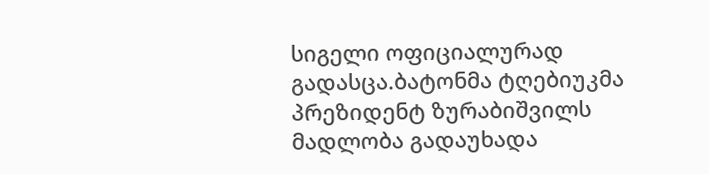სიგელი ოფიციალურად გადასცა.ბატონმა ტღებიუკმა პრეზიდენტ ზურაბიშვილს მადლობა გადაუხადა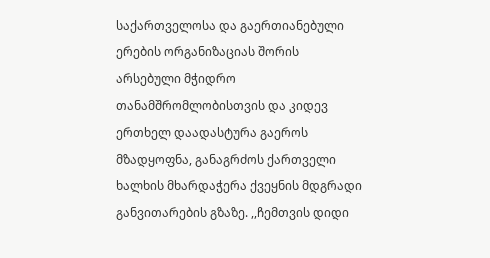საქართველოსა და გაერთიანებული ერების ორგანიზაციას შორის არსებული მჭიდრო თანამშრომლობისთვის და კიდევ ერთხელ დაადასტურა გაეროს მზადყოფნა, განაგრძოს ქართველი ხალხის მხარდაჭერა ქვეყნის მდგრადი განვითარების გზაზე. ,,ჩემთვის დიდი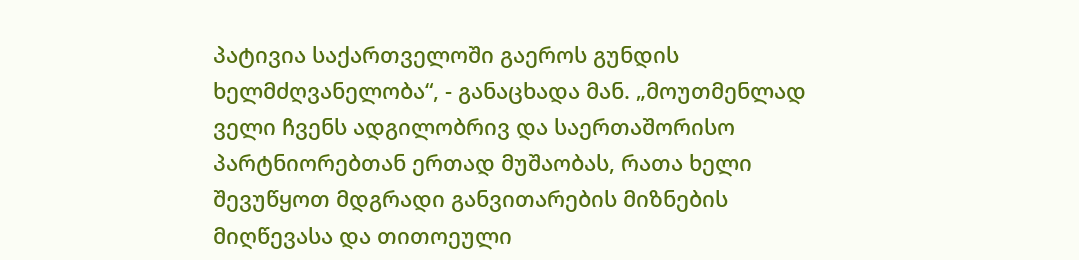პატივია საქართველოში გაეროს გუნდის ხელმძღვანელობა“, - განაცხადა მან. „მოუთმენლად ველი ჩვენს ადგილობრივ და საერთაშორისო პარტნიორებთან ერთად მუშაობას, რათა ხელი შევუწყოთ მდგრადი განვითარების მიზნების მიღწევასა და თითოეული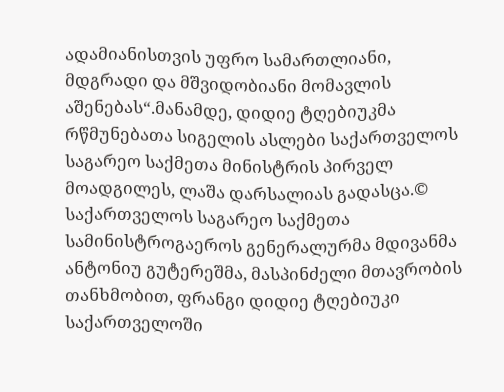ადამიანისთვის უფრო სამართლიანი, მდგრადი და მშვიდობიანი მომავლის აშენებას“.მანამდე, დიდიე ტღებიუკმა რწმუნებათა სიგელის ასლები საქართველოს საგარეო საქმეთა მინისტრის პირველ მოადგილეს, ლაშა დარსალიას გადასცა.© საქართველოს საგარეო საქმეთა სამინისტროგაეროს გენერალურმა მდივანმა ანტონიუ გუტერეშმა, მასპინძელი მთავრობის თანხმობით, ფრანგი დიდიე ტღებიუკი საქართველოში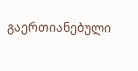გაერთიანებული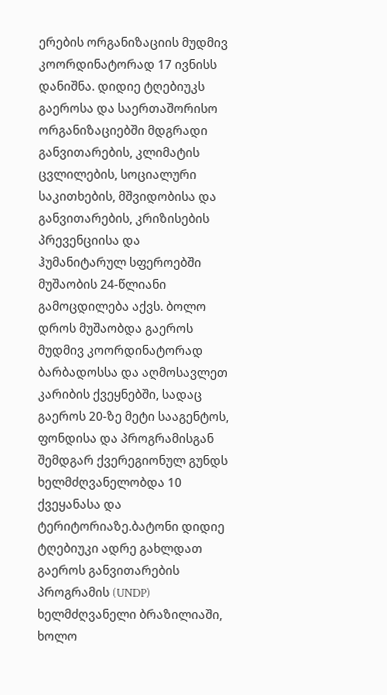ერების ორგანიზაციის მუდმივ კოორდინატორად 17 ივნისს დანიშნა. დიდიე ტღებიუკს გაეროსა და საერთაშორისო ორგანიზაციებში მდგრადი განვითარების, კლიმატის ცვლილების, სოციალური საკითხების, მშვიდობისა და განვითარების, კრიზისების პრევენციისა და ჰუმანიტარულ სფეროებში მუშაობის 24-წლიანი გამოცდილება აქვს. ბოლო დროს მუშაობდა გაეროს მუდმივ კოორდინატორად ბარბადოსსა და აღმოსავლეთ კარიბის ქვეყნებში, სადაც გაეროს 20-ზე მეტი სააგენტოს, ფონდისა და პროგრამისგან შემდგარ ქვერეგიონულ გუნდს ხელმძღვანელობდა 10 ქვეყანასა და ტერიტორიაზე.ბატონი დიდიე ტღებიუკი ადრე გახლდათ გაეროს განვითარების პროგრამის (UNDP) ხელმძღვანელი ბრაზილიაში, ხოლო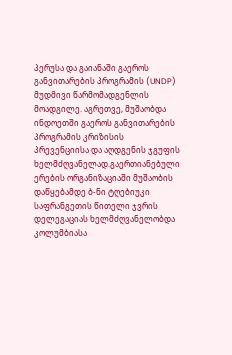პერუსა და გაიანაში გაეროს განვითარების პროგრამის (UNDP) მუდმივი წარმომადგენლის მოადგილე. აგრეთვე, მუშაობდა ინდოეთში გაეროს განვითარების პროგრამის კრიზისის პრევენციისა და აღდგენის ჯგუფის ხელმძღვანელად.გაერთიანებული ერების ორგანიზაციაში მუშაობის დაწყებამდე ბ-ნი ტღებიუკი საფრანგეთის წითელი ჯვრის დელეგაციას ხელმძღვანელობდა კოლუმბიასა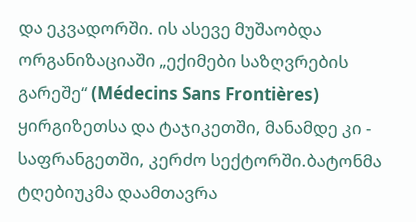და ეკვადორში. ის ასევე მუშაობდა ორგანიზაციაში „ექიმები საზღვრების გარეშე“ (Médecins Sans Frontières) ყირგიზეთსა და ტაჯიკეთში, მანამდე კი - საფრანგეთში, კერძო სექტორში.ბატონმა ტღებიუკმა დაამთავრა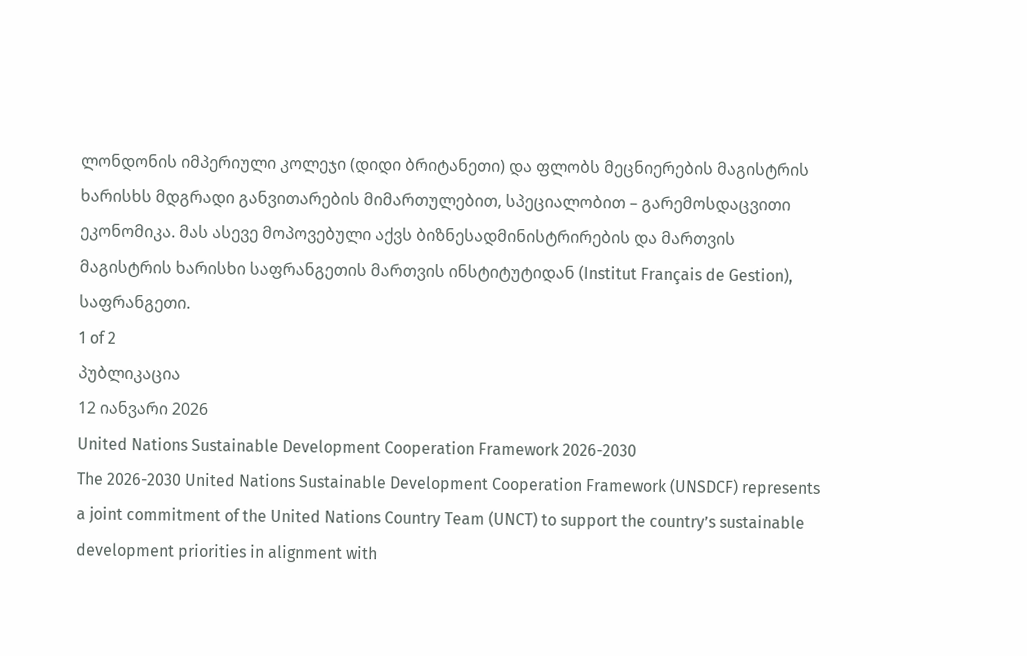ლონდონის იმპერიული კოლეჯი (დიდი ბრიტანეთი) და ფლობს მეცნიერების მაგისტრის ხარისხს მდგრადი განვითარების მიმართულებით, სპეციალობით – გარემოსდაცვითი ეკონომიკა. მას ასევე მოპოვებული აქვს ბიზნესადმინისტრირების და მართვის მაგისტრის ხარისხი საფრანგეთის მართვის ინსტიტუტიდან (Institut Français de Gestion), საფრანგეთი.
1 of 2
პუბლიკაცია
12 იანვარი 2026
United Nations Sustainable Development Cooperation Framework 2026-2030
The 2026-2030 United Nations Sustainable Development Cooperation Framework (UNSDCF) represents a joint commitment of the United Nations Country Team (UNCT) to support the country’s sustainable development priorities in alignment with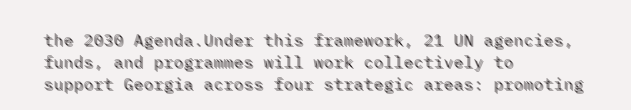the 2030 Agenda.Under this framework, 21 UN agencies, funds, and programmes will work collectively to support Georgia across four strategic areas: promoting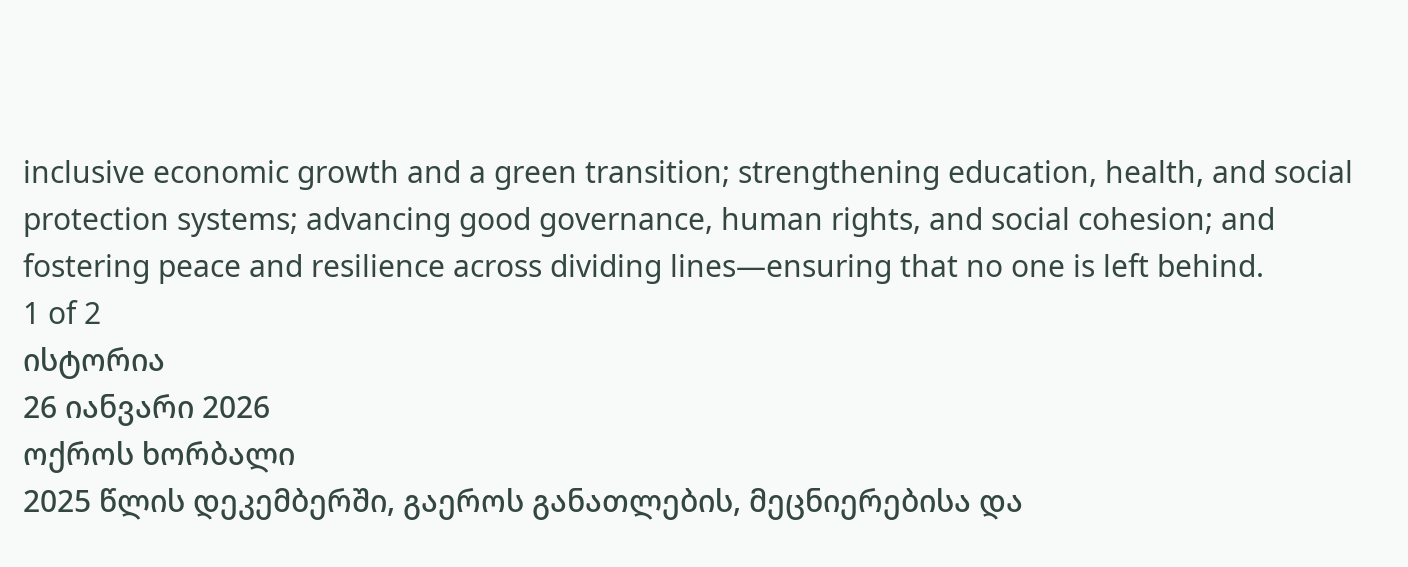inclusive economic growth and a green transition; strengthening education, health, and social protection systems; advancing good governance, human rights, and social cohesion; and fostering peace and resilience across dividing lines—ensuring that no one is left behind.
1 of 2
ისტორია
26 იანვარი 2026
ოქროს ხორბალი
2025 წლის დეკემბერში, გაეროს განათლების, მეცნიერებისა და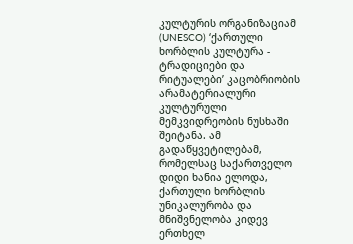კულტურის ორგანიზაციამ (UNESCO) ‘ქართული ხორბლის კულტურა - ტრადიციები და რიტუალები’ კაცობრიობის არამატერიალური კულტურული მემკვიდრეობის ნუსხაში შეიტანა. ამ გადაწყვეტილებამ, რომელსაც საქართველო დიდი ხანია ელოდა, ქართული ხორბლის უნიკალურობა და მნიშვნელობა კიდევ ერთხელ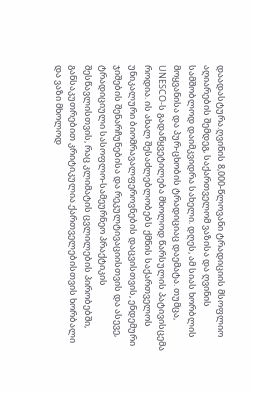დაადასტურა.ღვინის 8,000-წლოვანი ტრადიციის მსოფლიო აღიარების შემდეგ, საქართველომ ვაზისა და ღვინის სამშობლოდ დაიმკვიდრა სახელი. დღეს, ამ სიას ხორბლის მოყვანისა და პურ-ცხობის ტრადიციაც დაემატა. თუმცა, UNESCO-ს გადაწყვეტილება მხოლოდ წარსულის პატივისცემა როდია. ის ახალ შესაძლებლობებს ქმნის საქართველოს უნიკალური ბიომრავალფეროვნების დაცვისთვის, ენდემური ჯიშების შენარჩუნებისა და რეკულტივაციისთვის და ასევე, ტრადიციული სასოფლო-სამეურნეო პრაქტიკის შესწავლისთვის, რაც კლიმატის ცვლილების პირობებში, განსაკუთრებით კრიტიკულია.ქართველებისთვის ხორბალი და ვაზი მხოლოდ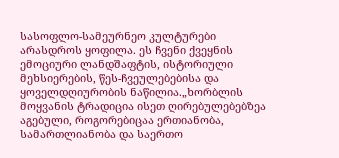სასოფლო-სამეურნეო კულტურები არასდროს ყოფილა. ეს ჩვენი ქვეყნის ემოციური ლანდშაფტის, ისტორიული მეხსიერების, წეს-ჩვეულებებისა და ყოველდღიურობის ნაწილია.„ხორბლის მოყვანის ტრადიცია ისეთ ღირებულებებზეა აგებული, როგორებიცაა ერთიანობა, სამართლიანობა და საერთო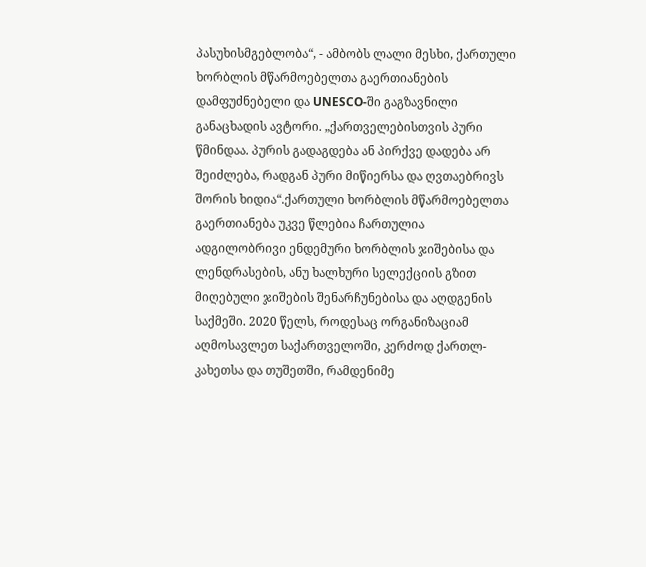პასუხისმგებლობა“, - ამბობს ლალი მესხი, ქართული ხორბლის მწარმოებელთა გაერთიანების დამფუძნებელი და UNESCO-ში გაგზავნილი განაცხადის ავტორი. „ქართველებისთვის პური წმინდაა. პურის გადაგდება ან პირქვე დადება არ შეიძლება, რადგან პური მიწიერსა და ღვთაებრივს შორის ხიდია“.ქართული ხორბლის მწარმოებელთა გაერთიანება უკვე წლებია ჩართულია ადგილობრივი ენდემური ხორბლის ჯიშებისა და ლენდრასების, ანუ ხალხური სელექციის გზით მიღებული ჯიშების შენარჩუნებისა და აღდგენის საქმეში. 2020 წელს, როდესაც ორგანიზაციამ აღმოსავლეთ საქართველოში, კერძოდ ქართლ-კახეთსა და თუშეთში, რამდენიმე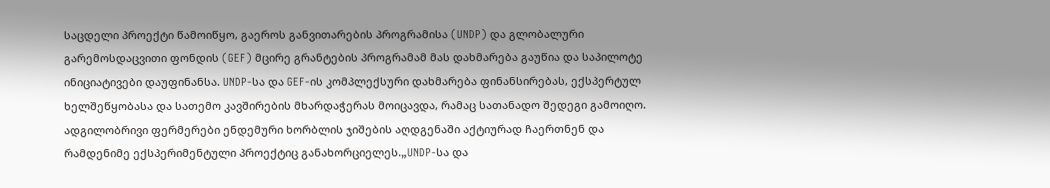საცდელი პროექტი წამოიწყო, გაეროს განვითარების პროგრამისა (UNDP) და გლობალური გარემოსდაცვითი ფონდის (GEF) მცირე გრანტების პროგრამამ მას დახმარება გაუწია და საპილოტე ინიციატივები დაუფინანსა. UNDP-სა და GEF-ის კომპლექსური დახმარება ფინანსირებას, ექსპერტულ ხელშეწყობასა და სათემო კავშირების მხარდაჭერას მოიცავდა, რამაც სათანადო შედეგი გამოიღო. ადგილობრივი ფერმერები ენდემური ხორბლის ჯიშების აღდგენაში აქტიურად ჩაერთნენ და რამდენიმე ექსპერიმენტული პროექტიც განახორციელეს.„UNDP-სა და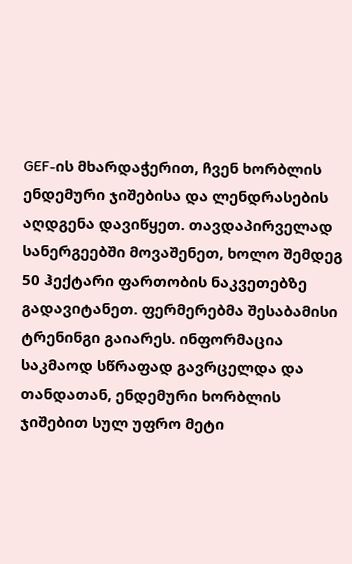GEF-ის მხარდაჭერით, ჩვენ ხორბლის ენდემური ჯიშებისა და ლენდრასების აღდგენა დავიწყეთ. თავდაპირველად სანერგეებში მოვაშენეთ, ხოლო შემდეგ 50 ჰექტარი ფართობის ნაკვეთებზე გადავიტანეთ. ფერმერებმა შესაბამისი ტრენინგი გაიარეს. ინფორმაცია საკმაოდ სწრაფად გავრცელდა და თანდათან, ენდემური ხორბლის ჯიშებით სულ უფრო მეტი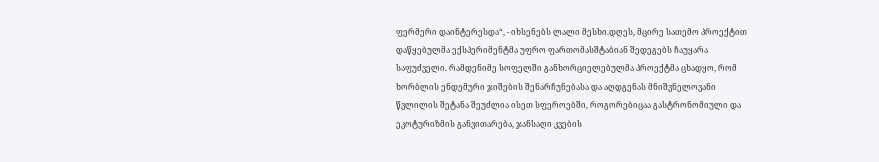ფერმერი დაინტერესდა“, - იხსენებს ლალი მესხი.დღეს, მცირე სათემო პროექტით დაწყებულმა ექსპერიმენტმა უფრო ფართომასშტაბიან შედეგებს ჩაუყარა საფუძველი. რამდენიმე სოფელში განხორციელებულმა პროექტმა ცხადყო, რომ ხორბლის ენდემური ჯიშების შენარჩუნებასა და აღდგენას მნიშვნელოვანი წვლილის შეტანა შეუძლია ისეთ სფეროებში, როგორებიცაა გასტრონომიული და ეკოტურიზმის განვითარება, ჯანსაღი კვების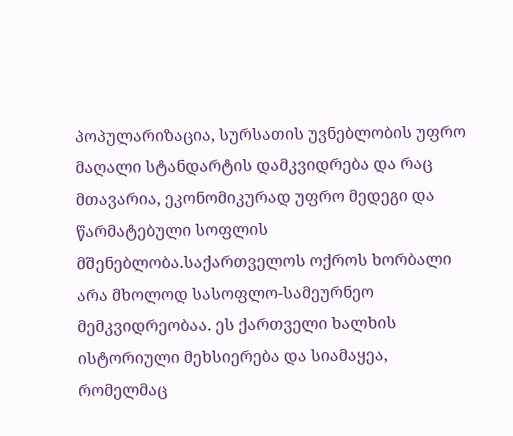პოპულარიზაცია, სურსათის უვნებლობის უფრო მაღალი სტანდარტის დამკვიდრება და რაც მთავარია, ეკონომიკურად უფრო მედეგი და წარმატებული სოფლის მშენებლობა.საქართველოს ოქროს ხორბალი არა მხოლოდ სასოფლო-სამეურნეო მემკვიდრეობაა. ეს ქართველი ხალხის ისტორიული მეხსიერება და სიამაყეა, რომელმაც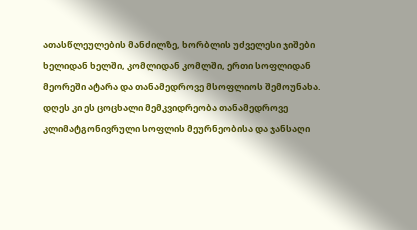ათასწლეულების მანძილზე, ხორბლის უძველესი ჯიშები ხელიდან ხელში, კომლიდან კომლში, ერთი სოფლიდან მეორეში ატარა და თანამედროვე მსოფლიოს შემოუნახა. დღეს კი ეს ცოცხალი მემკვიდრეობა თანამედროვე კლიმატგონივრული სოფლის მეურნეობისა და ჯანსაღი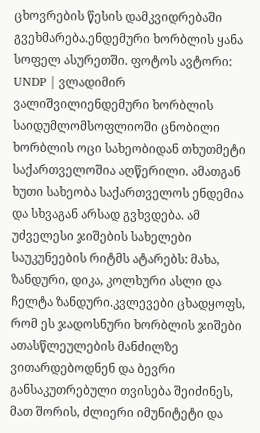ცხოვრების წესის დამკვიდრებაში გვეხმარება.ენდემური ხორბლის ყანა სოფელ ასურეთში. ფოტოს ავტორი: UNDP | ვლადიმირ ვალიშვილიენდემური ხორბლის საიდუმლომსოფლიოში ცნობილი ხორბლის ოცი სახეობიდან თხუთმეტი საქართველოშია აღწერილი. ამათგან ხუთი სახეობა საქართველოს ენდემია და სხვაგან არსად გვხვდება. ამ უძველესი ჯიშების სახელები საუკუნეების რიტმს ატარებს: მახა, ზანდური, დიკა, კოლხური ასლი და ჩელტა ზანდური.კვლევები ცხადყოფს, რომ ეს ჯადოსნური ხორბლის ჯიშები ათასწლეულების მანძილზე ვითარდებოდნენ და ბევრი განსაკუთრებული თვისება შეიძინეს, მათ შორის, ძლიერი იმუნიტეტი და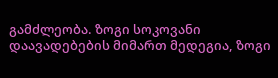გამძლეობა. ზოგი სოკოვანი დაავადებების მიმართ მედეგია, ზოგი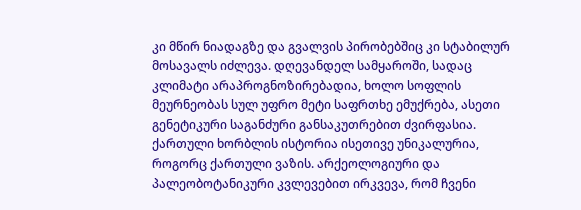კი მწირ ნიადაგზე და გვალვის პირობებშიც კი სტაბილურ მოსავალს იძლევა. დღევანდელ სამყაროში, სადაც კლიმატი არაპროგნოზირებადია, ხოლო სოფლის მეურნეობას სულ უფრო მეტი საფრთხე ემუქრება, ასეთი გენეტიკური საგანძური განსაკუთრებით ძვირფასია. ქართული ხორბლის ისტორია ისეთივე უნიკალურია, როგორც ქართული ვაზის. არქეოლოგიური და პალეობოტანიკური კვლევებით ირკვევა, რომ ჩვენი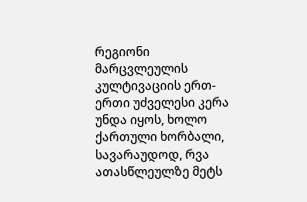რეგიონი მარცვლეულის კულტივაციის ერთ-ერთი უძველესი კერა უნდა იყოს, ხოლო ქართული ხორბალი, სავარაუდოდ, რვა ათასწლეულზე მეტს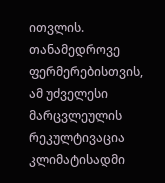ითვლის. თანამედროვე ფერმერებისთვის, ამ უძველესი მარცვლეულის რეკულტივაცია კლიმატისადმი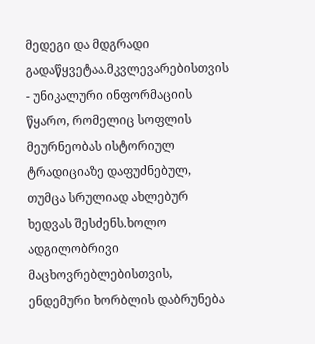მედეგი და მდგრადი გადაწყვეტაა.მკვლევარებისთვის - უნიკალური ინფორმაციის წყარო, რომელიც სოფლის მეურნეობას ისტორიულ ტრადიციაზე დაფუძნებულ, თუმცა სრულიად ახლებურ ხედვას შესძენს.ხოლო ადგილობრივი მაცხოვრებლებისთვის, ენდემური ხორბლის დაბრუნება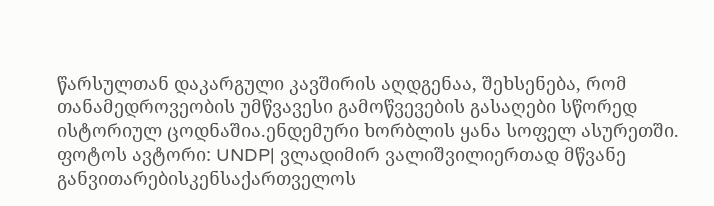წარსულთან დაკარგული კავშირის აღდგენაა, შეხსენება, რომ თანამედროვეობის უმწვავესი გამოწვევების გასაღები სწორედ ისტორიულ ცოდნაშია.ენდემური ხორბლის ყანა სოფელ ასურეთში. ფოტოს ავტორი: UNDP| ვლადიმირ ვალიშვილიერთად მწვანე განვითარებისკენსაქართველოს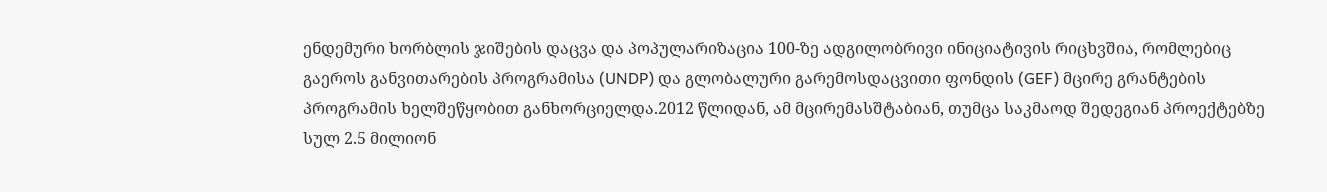ენდემური ხორბლის ჯიშების დაცვა და პოპულარიზაცია 100-ზე ადგილობრივი ინიციატივის რიცხვშია, რომლებიც გაეროს განვითარების პროგრამისა (UNDP) და გლობალური გარემოსდაცვითი ფონდის (GEF) მცირე გრანტების პროგრამის ხელშეწყობით განხორციელდა.2012 წლიდან, ამ მცირემასშტაბიან, თუმცა საკმაოდ შედეგიან პროექტებზე სულ 2.5 მილიონ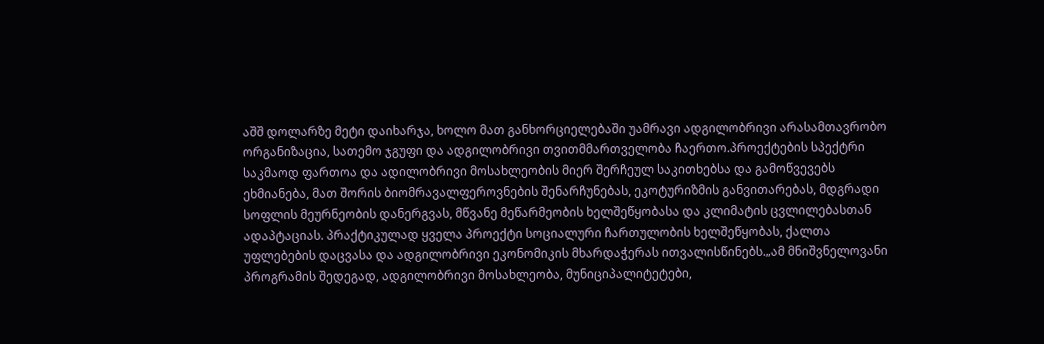აშშ დოლარზე მეტი დაიხარჯა, ხოლო მათ განხორციელებაში უამრავი ადგილობრივი არასამთავრობო ორგანიზაცია, სათემო ჯგუფი და ადგილობრივი თვითმმართველობა ჩაერთო.პროექტების სპექტრი საკმაოდ ფართოა და ადილობრივი მოსახლეობის მიერ შერჩეულ საკითხებსა და გამოწვევებს ეხმიანება, მათ შორის ბიომრავალფეროვნების შენარჩუნებას, ეკოტურიზმის განვითარებას, მდგრადი სოფლის მეურნეობის დანერგვას, მწვანე მეწარმეობის ხელშეწყობასა და კლიმატის ცვლილებასთან ადაპტაციას. პრაქტიკულად ყველა პროექტი სოციალური ჩართულობის ხელშეწყობას, ქალთა უფლებების დაცვასა და ადგილობრივი ეკონომიკის მხარდაჭერას ითვალისწინებს.„ამ მნიშვნელოვანი პროგრამის შედეგად, ადგილობრივი მოსახლეობა, მუნიციპალიტეტები,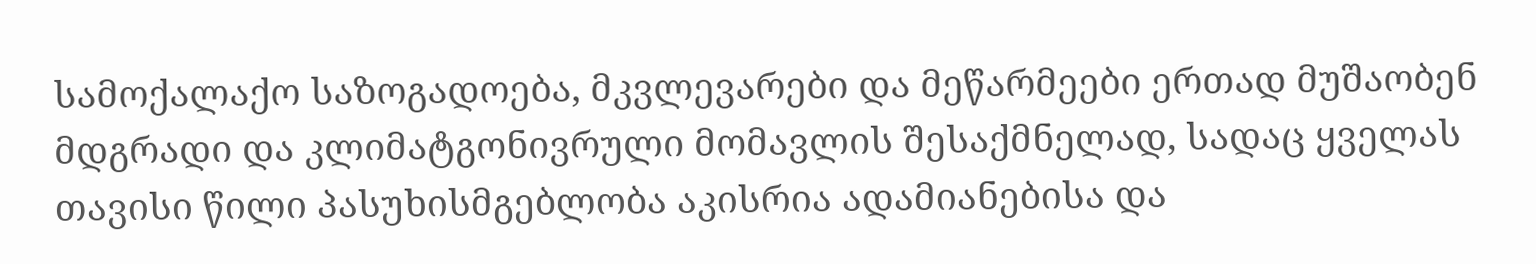სამოქალაქო საზოგადოება, მკვლევარები და მეწარმეები ერთად მუშაობენ მდგრადი და კლიმატგონივრული მომავლის შესაქმნელად, სადაც ყველას თავისი წილი პასუხისმგებლობა აკისრია ადამიანებისა და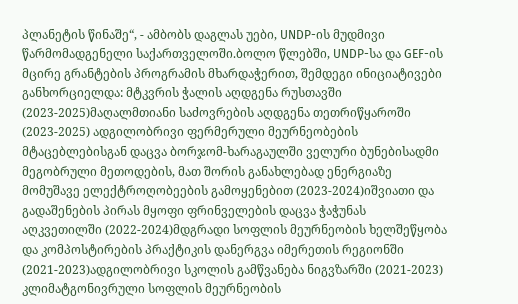პლანეტის წინაშე“, - ამბობს დაგლას უები, UNDP-ის მუდმივი წარმომადგენელი საქართველოში.ბოლო წლებში, UNDP-სა და GEF-ის მცირე გრანტების პროგრამის მხარდაჭერით, შემდეგი ინიციატივები განხორციელდა: მტკვრის ჭალის აღდგენა რუსთავში (2023-2025)მაღალმთიანი საძოვრების აღდგენა თეთრიწყაროში (2023-2025) ადგილობრივი ფერმერული მეურნეობების მტაცებლებისგან დაცვა ბორჯომ-ხარაგაულში ველური ბუნებისადმი მეგობრული მეთოდების, მათ შორის განახლებად ენერგიაზე მომუშავე ელექტროღობეების გამოყენებით (2023-2024)იშვიათი და გადაშენების პირას მყოფი ფრინველების დაცვა ჭაჭუნას აღკვეთილში (2022-2024)მდგრადი სოფლის მეურნეობის ხელშეწყობა და კომპოსტირების პრაქტიკის დანერგვა იმერეთის რეგიონში (2021-2023)ადგილობრივი სკოლის გამწვანება ნიგვზარში (2021-2023) კლიმატგონივრული სოფლის მეურნეობის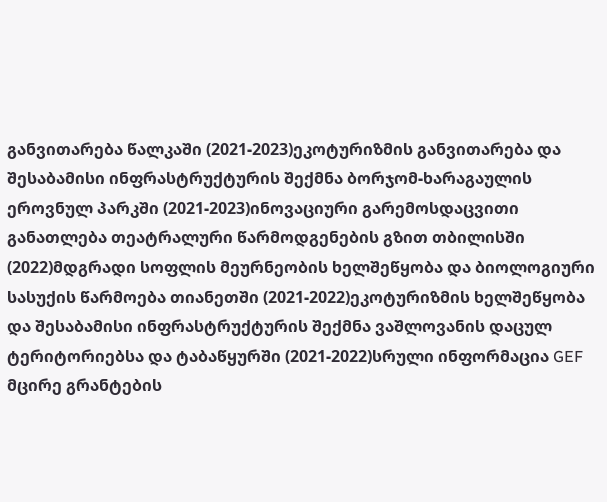განვითარება წალკაში (2021-2023)ეკოტურიზმის განვითარება და შესაბამისი ინფრასტრუქტურის შექმნა ბორჯომ-ხარაგაულის ეროვნულ პარკში (2021-2023)ინოვაციური გარემოსდაცვითი განათლება თეატრალური წარმოდგენების გზით თბილისში (2022)მდგრადი სოფლის მეურნეობის ხელშეწყობა და ბიოლოგიური სასუქის წარმოება თიანეთში (2021-2022)ეკოტურიზმის ხელშეწყობა და შესაბამისი ინფრასტრუქტურის შექმნა ვაშლოვანის დაცულ ტერიტორიებსა და ტაბაწყურში (2021-2022)სრული ინფორმაცია GEF მცირე გრანტების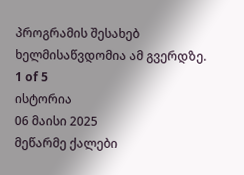პროგრამის შესახებ ხელმისაწვდომია ამ გვერდზე.
1 of 5
ისტორია
06 მაისი 2025
მეწარმე ქალები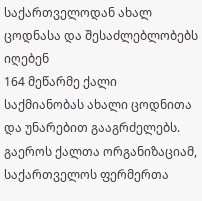საქართველოდან ახალ ცოდნასა და შესაძლებლობებს იღებენ
164 მეწარმე ქალი საქმიანობას ახალი ცოდნითა და უნარებით გააგრძელებს. გაეროს ქალთა ორგანიზაციამ, საქართველოს ფერმერთა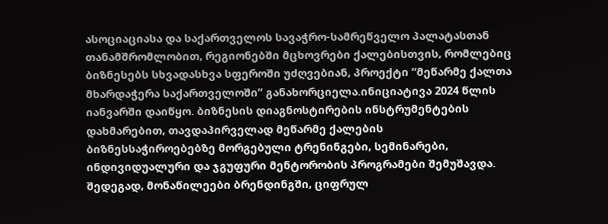ასოციაციასა და საქართველოს სავაჭრო-სამრეწველო პალატასთან თანამშრომლობით, რეგიონებში მცხოვრები ქალებისთვის, რომლებიც ბიზნესებს სხვადასხვა სფეროში უძღვებიან, პროექტი “მეწარმე ქალთა მხარდაჭერა საქართველოში” განახორციელა.ინიციატივა 2024 წლის იანვარში დაიწყო. ბიზნესის დიაგნოსტირების ინსტრუმენტების დახმარებით, თავდაპირველად მეწარმე ქალების ბიზნესსაჭიროებებზე მორგებული ტრენინგები, სემინარები, ინდივიდუალური და ჯგუფური მენტორობის პროგრამები შემუშავდა. შედეგად, მონაწილეები ბრენდინგში, ციფრულ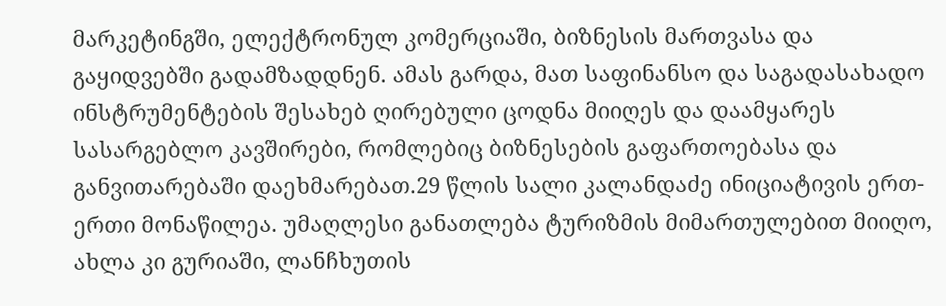მარკეტინგში, ელექტრონულ კომერციაში, ბიზნესის მართვასა და გაყიდვებში გადამზადდნენ. ამას გარდა, მათ საფინანსო და საგადასახადო ინსტრუმენტების შესახებ ღირებული ცოდნა მიიღეს და დაამყარეს სასარგებლო კავშირები, რომლებიც ბიზნესების გაფართოებასა და განვითარებაში დაეხმარებათ.29 წლის სალი კალანდაძე ინიციატივის ერთ-ერთი მონაწილეა. უმაღლესი განათლება ტურიზმის მიმართულებით მიიღო, ახლა კი გურიაში, ლანჩხუთის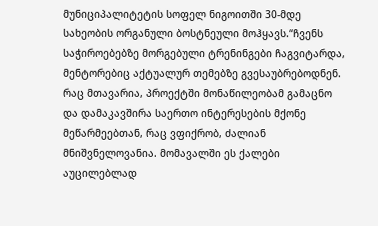მუნიციპალიტეტის სოფელ ნიგოითში 30-მდე სახეობის ორგანული ბოსტნეული მოჰყავს.“ჩვენს საჭიროებებზე მორგებული ტრენინგები ჩაგვიტარდა, მენტორებიც აქტუალურ თემებზე გვესაუბრებოდნენ. რაც მთავარია, პროექტში მონაწილეობამ გამაცნო და დამაკავშირა საერთო ინტერესების მქონე მეწარმეებთან, რაც ვფიქრობ, ძალიან მნიშვნელოვანია. მომავალში ეს ქალები აუცილებლად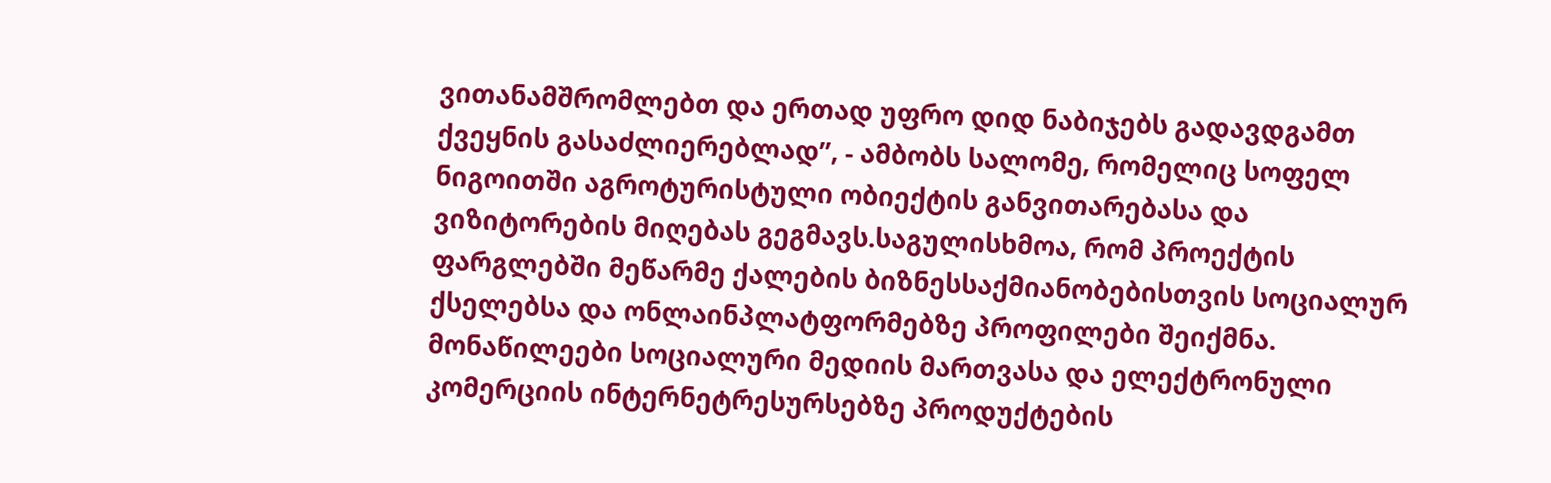ვითანამშრომლებთ და ერთად უფრო დიდ ნაბიჯებს გადავდგამთ ქვეყნის გასაძლიერებლად”, - ამბობს სალომე, რომელიც სოფელ ნიგოითში აგროტურისტული ობიექტის განვითარებასა და ვიზიტორების მიღებას გეგმავს.საგულისხმოა, რომ პროექტის ფარგლებში მეწარმე ქალების ბიზნესსაქმიანობებისთვის სოციალურ ქსელებსა და ონლაინპლატფორმებზე პროფილები შეიქმნა. მონაწილეები სოციალური მედიის მართვასა და ელექტრონული კომერციის ინტერნეტრესურსებზე პროდუქტების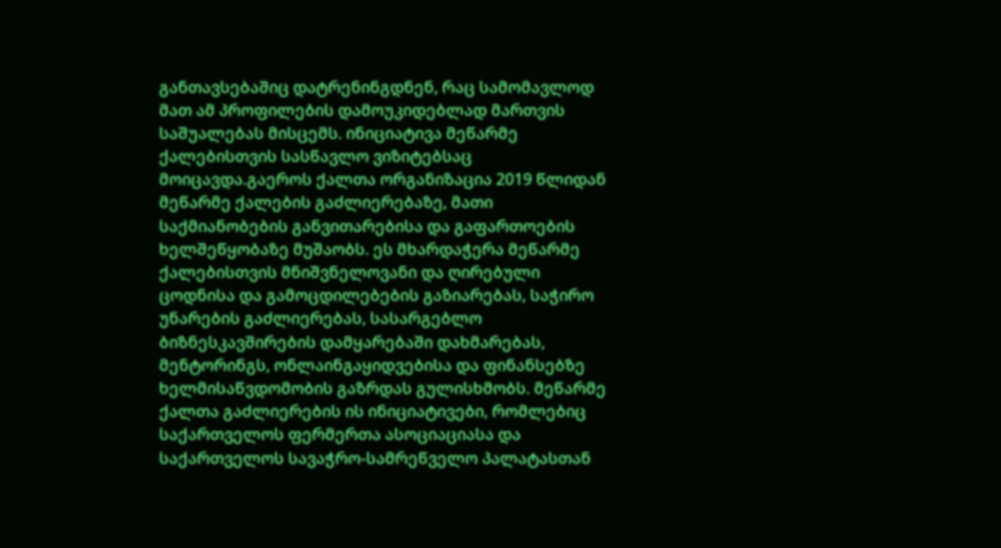განთავსებაშიც დატრენინგდნენ, რაც სამომავლოდ მათ ამ პროფილების დამოუკიდებლად მართვის საშუალებას მისცემს. ინიციატივა მეწარმე ქალებისთვის სასწავლო ვიზიტებსაც მოიცავდა.გაეროს ქალთა ორგანიზაცია 2019 წლიდან მეწარმე ქალების გაძლიერებაზე, მათი საქმიანობების განვითარებისა და გაფართოების ხელშეწყობაზე მუშაობს. ეს მხარდაჭერა მეწარმე ქალებისთვის მნიშვნელოვანი და ღირებული ცოდნისა და გამოცდილებების გაზიარებას, საჭირო უნარების გაძლიერებას, სასარგებლო ბიზნესკავშირების დამყარებაში დახმარებას, მენტორინგს, ონლაინგაყიდვებისა და ფინანსებზე ხელმისაწვდომობის გაზრდას გულისხმობს. მეწარმე ქალთა გაძლიერების ის ინიციატივები, რომლებიც საქართველოს ფერმერთა ასოციაციასა და საქართველოს სავაჭრო-სამრეწველო პალატასთან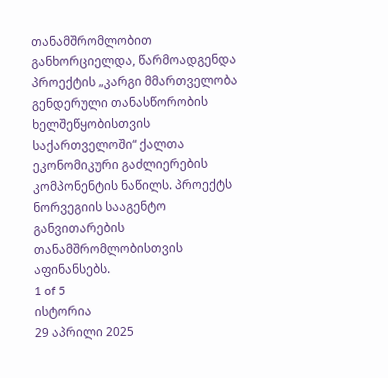თანამშრომლობით განხორციელდა, წარმოადგენდა პროექტის „კარგი მმართველობა გენდერული თანასწორობის ხელშეწყობისთვის საქართველოში“ ქალთა ეკონომიკური გაძლიერების კომპონენტის ნაწილს. პროექტს ნორვეგიის სააგენტო განვითარების თანამშრომლობისთვის აფინანსებს.
1 of 5
ისტორია
29 აპრილი 2025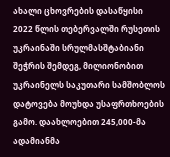ახალი ცხოვრების დასაწყისი
2022 წლის თებერვალში რუსეთის უკრაინაში სრულმასშტაბიანი შეჭრის შემდეგ, მილიონობით უკრაინელს საკუთარი სამშობლოს დატოვება მოუხდა უსაფრთხოების გამო. დაახლოებით 245,000-მა ადამიანმა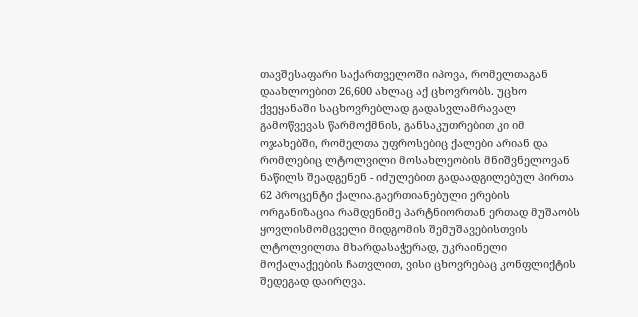თავშესაფარი საქართველოში იპოვა, რომელთაგან დაახლოებით 26,600 ახლაც აქ ცხოვრობს. უცხო ქვეყანაში საცხოვრებლად გადასვლამრავალ გამოწვევას წარმოქმნის, განსაკუთრებით კი იმ ოჯახებში, რომელთა უფროსებიც ქალები არიან და რომლებიც ლტოლვილი მოსახლეობის მნიშვნელოვან ნაწილს შეადგენენ - იძულებით გადაადგილებულ პირთა 62 პროცენტი ქალია.გაერთიანებული ერების ორგანიზაცია რამდენიმე პარტნიორთან ერთად მუშაობს ყოვლისმომცველი მიდგომის შემუშავებისთვის ლტოლვილთა მხარდასაჭერად, უკრაინელი მოქალაქეების ჩათვლით, ვისი ცხოვრებაც კონფლიქტის შედეგად დაირღვა.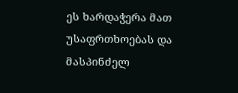ეს ხარდაჭერა მათ უსაფრთხოებას და მასპინძელ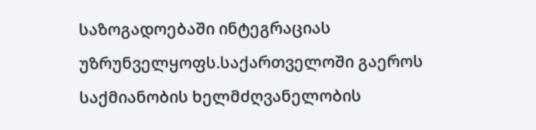საზოგადოებაში ინტეგრაციას უზრუნველყოფს.საქართველოში გაეროს საქმიანობის ხელმძღვანელობის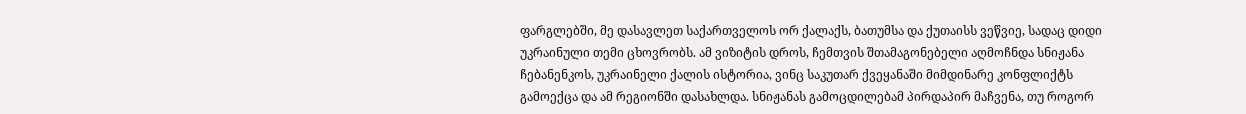ფარგლებში, მე დასავლეთ საქართველოს ორ ქალაქს, ბათუმსა და ქუთაისს ვეწვიე, სადაც დიდი უკრაინული თემი ცხოვრობს. ამ ვიზიტის დროს, ჩემთვის შთამაგონებელი აღმოჩნდა სნიჟანა ჩებანენკოს, უკრაინელი ქალის ისტორია, ვინც საკუთარ ქვეყანაში მიმდინარე კონფლიქტს გამოექცა და ამ რეგიონში დასახლდა. სნიჟანას გამოცდილებამ პირდაპირ მაჩვენა, თუ როგორ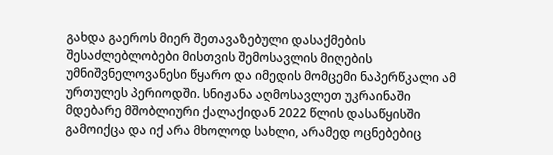გახდა გაეროს მიერ შეთავაზებული დასაქმების შესაძლებლობები მისთვის შემოსავლის მიღების უმნიშვნელოვანესი წყარო და იმედის მომცემი ნაპერწკალი ამ ურთულეს პერიოდში. სნიჟანა აღმოსავლეთ უკრაინაში მდებარე მშობლიური ქალაქიდან 2022 წლის დასაწყისში გამოიქცა და იქ არა მხოლოდ სახლი, არამედ ოცნებებიც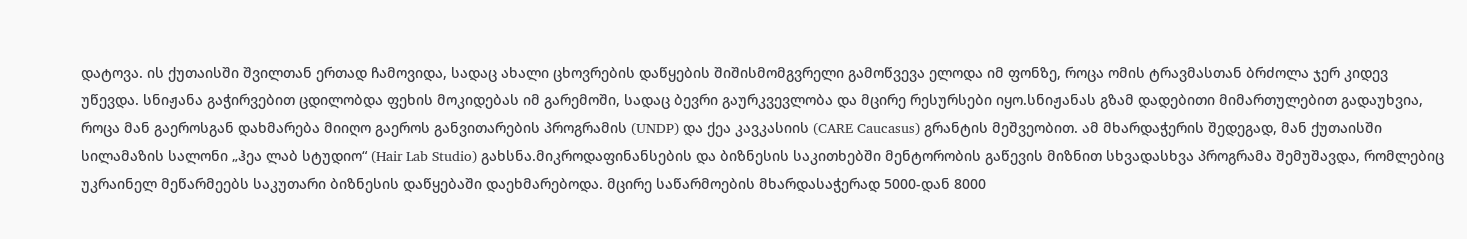დატოვა. ის ქუთაისში შვილთან ერთად ჩამოვიდა, სადაც ახალი ცხოვრების დაწყების შიშისმომგვრელი გამოწვევა ელოდა იმ ფონზე, როცა ომის ტრავმასთან ბრძოლა ჯერ კიდევ უწევდა. სნიჟანა გაჭირვებით ცდილობდა ფეხის მოკიდებას იმ გარემოში, სადაც ბევრი გაურკვევლობა და მცირე რესურსები იყო.სნიჟანას გზამ დადებითი მიმართულებით გადაუხვია, როცა მან გაეროსგან დახმარება მიიღო გაეროს განვითარების პროგრამის (UNDP) და ქეა კავკასიის (CARE Caucasus) გრანტის მეშვეობით. ამ მხარდაჭერის შედეგად, მან ქუთაისში სილამაზის სალონი „ჰეა ლაბ სტუდიო“ (Hair Lab Studio) გახსნა.მიკროდაფინანსების და ბიზნესის საკითხებში მენტორობის გაწევის მიზნით სხვადასხვა პროგრამა შემუშავდა, რომლებიც უკრაინელ მეწარმეებს საკუთარი ბიზნესის დაწყებაში დაეხმარებოდა. მცირე საწარმოების მხარდასაჭერად 5000-დან 8000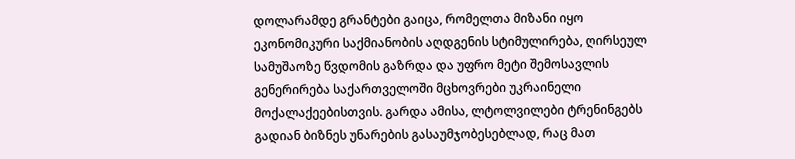დოლარამდე გრანტები გაიცა, რომელთა მიზანი იყო ეკონომიკური საქმიანობის აღდგენის სტიმულირება, ღირსეულ სამუშაოზე წვდომის გაზრდა და უფრო მეტი შემოსავლის გენერირება საქართველოში მცხოვრები უკრაინელი მოქალაქეებისთვის. გარდა ამისა, ლტოლვილები ტრენინგებს გადიან ბიზნეს უნარების გასაუმჯობესებლად, რაც მათ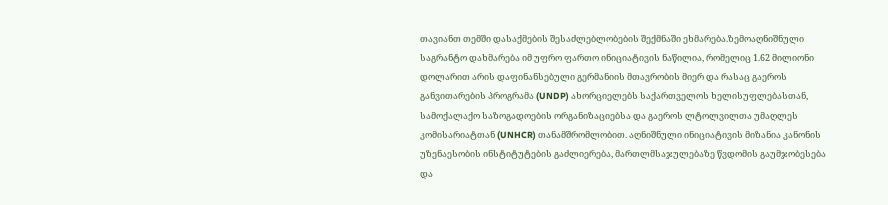თავიანთ თემში დასაქმების შესაძლებლობების შექმნაში ეხმარება.ზემოაღნიშნული საგრანტო დახმარება იმ უფრო ფართო ინიციატივის ნაწილია, რომელიც 1.62 მილიონი დოლარით არის დაფინანსებული გერმანიის მთავრობის მიერ და რასაც გაეროს განვითარების პროგრამა (UNDP) ახორციელებს საქართველოს ხელისუფლებასთან, სამოქალაქო საზოგადოების ორგანიზაციებსა და გაეროს ლტოლვილთა უმაღლეს კომისარიატთან (UNHCR) თანამშრომლობით. აღნიშნული ინიციატივის მიზანია კანონის უზენაესობის ინსტიტუტების გაძლიერება, მართლმსაჯულებაზე წვდომის გაუმჯობესება და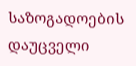საზოგადოების დაუცველი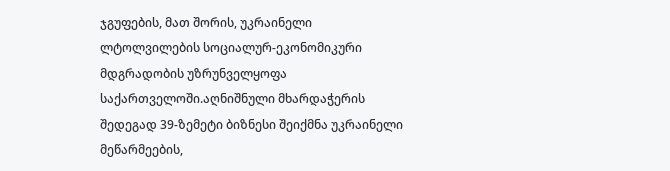ჯგუფების, მათ შორის, უკრაინელი ლტოლვილების სოციალურ-ეკონომიკური მდგრადობის უზრუნველყოფა საქართველოში.აღნიშნული მხარდაჭერის შედეგად 39-ზემეტი ბიზნესი შეიქმნა უკრაინელი მეწარმეების,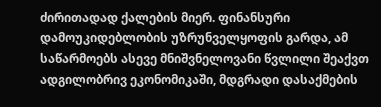ძირითადად ქალების მიერ. ფინანსური დამოუკიდებლობის უზრუნველყოფის გარდა, ამ საწარმოებს ასევე მნიშვნელოვანი წვლილი შეაქვთ ადგილობრივ ეკონომიკაში, მდგრადი დასაქმების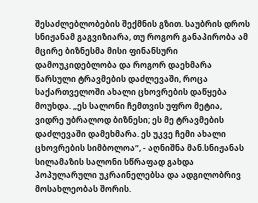შესაძლებლობების შექმნის გზით. საუბრის დროს სნიჟანამ გაგვიზიარა, თუ როგორ განაპირობა ამ მცირე ბიზნესმა მისი ფინანსური დამოუკიდებლობა და როგორ დაეხმარა წარსული ტრავმების დაძლევაში, როცა საქართველოში ახალი ცხოვრების დაწყება მოუხდა. „ეს სალონი ჩემთვის უფრო მეტია, ვიდრე უბრალოდ ბიზნესი; ეს მე ტრავმების დაძლევაში დამეხმარა. ეს უკვე ჩემი ახალი ცხოვრების სიმბოლოა“, - აღნიშნა მან.სნიჟანას სილამაზის სალონი სწრაფად გახდა პოპულარული უკრაინელებსა და ადგილობრივ მოსახლეობას შორის.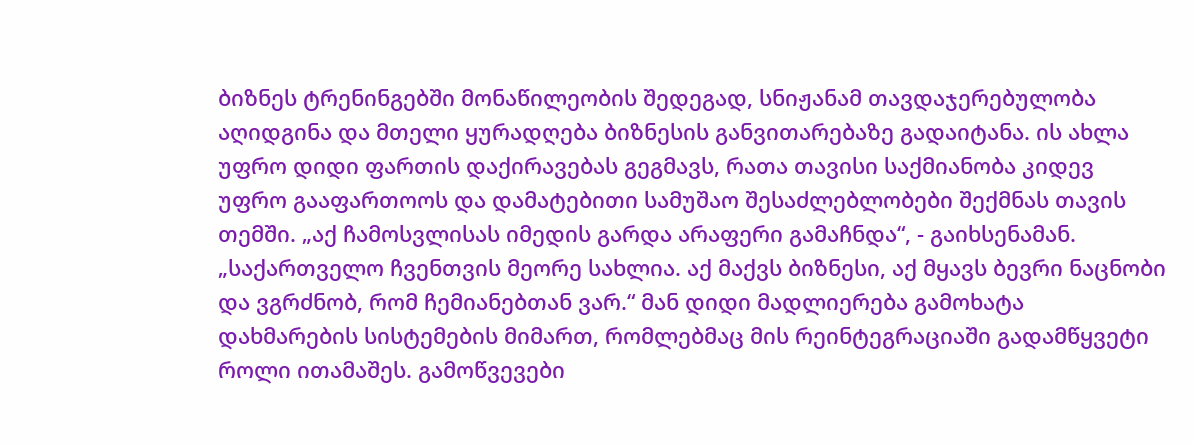ბიზნეს ტრენინგებში მონაწილეობის შედეგად, სნიჟანამ თავდაჯერებულობა აღიდგინა და მთელი ყურადღება ბიზნესის განვითარებაზე გადაიტანა. ის ახლა უფრო დიდი ფართის დაქირავებას გეგმავს, რათა თავისი საქმიანობა კიდევ უფრო გააფართოოს და დამატებითი სამუშაო შესაძლებლობები შექმნას თავის თემში. „აქ ჩამოსვლისას იმედის გარდა არაფერი გამაჩნდა“, - გაიხსენამან. „საქართველო ჩვენთვის მეორე სახლია. აქ მაქვს ბიზნესი, აქ მყავს ბევრი ნაცნობი და ვგრძნობ, რომ ჩემიანებთან ვარ.“ მან დიდი მადლიერება გამოხატა დახმარების სისტემების მიმართ, რომლებმაც მის რეინტეგრაციაში გადამწყვეტი როლი ითამაშეს. გამოწვევები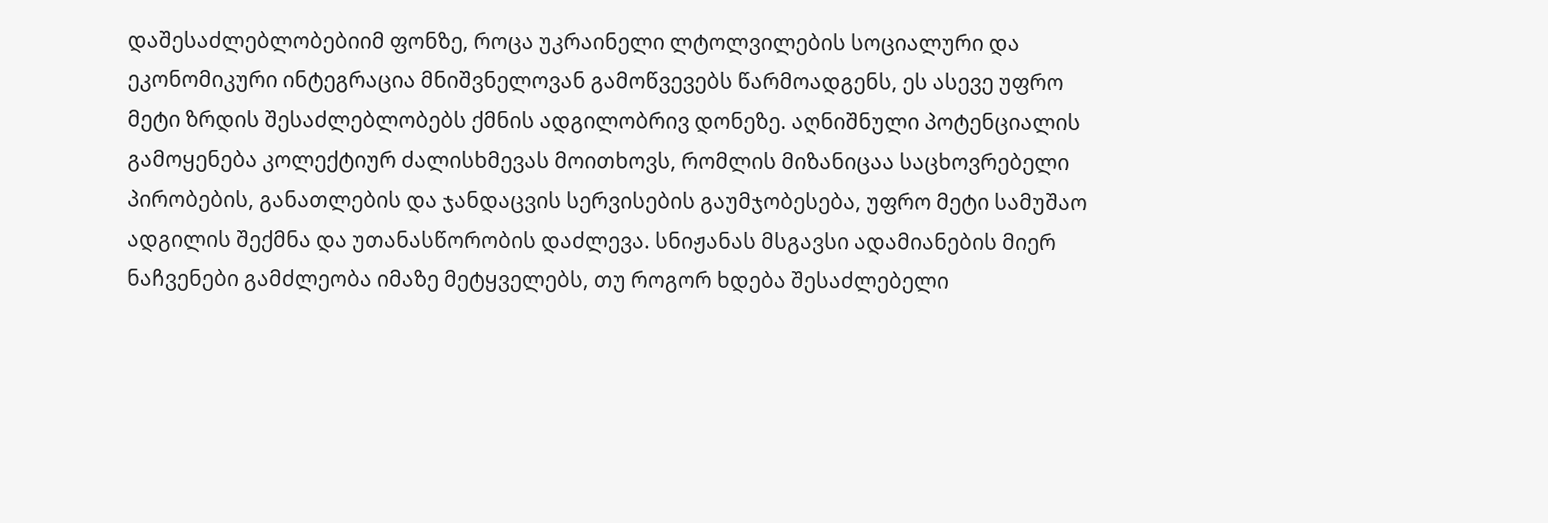დაშესაძლებლობებიიმ ფონზე, როცა უკრაინელი ლტოლვილების სოციალური და ეკონომიკური ინტეგრაცია მნიშვნელოვან გამოწვევებს წარმოადგენს, ეს ასევე უფრო მეტი ზრდის შესაძლებლობებს ქმნის ადგილობრივ დონეზე. აღნიშნული პოტენციალის გამოყენება კოლექტიურ ძალისხმევას მოითხოვს, რომლის მიზანიცაა საცხოვრებელი პირობების, განათლების და ჯანდაცვის სერვისების გაუმჯობესება, უფრო მეტი სამუშაო ადგილის შექმნა და უთანასწორობის დაძლევა. სნიჟანას მსგავსი ადამიანების მიერ ნაჩვენები გამძლეობა იმაზე მეტყველებს, თუ როგორ ხდება შესაძლებელი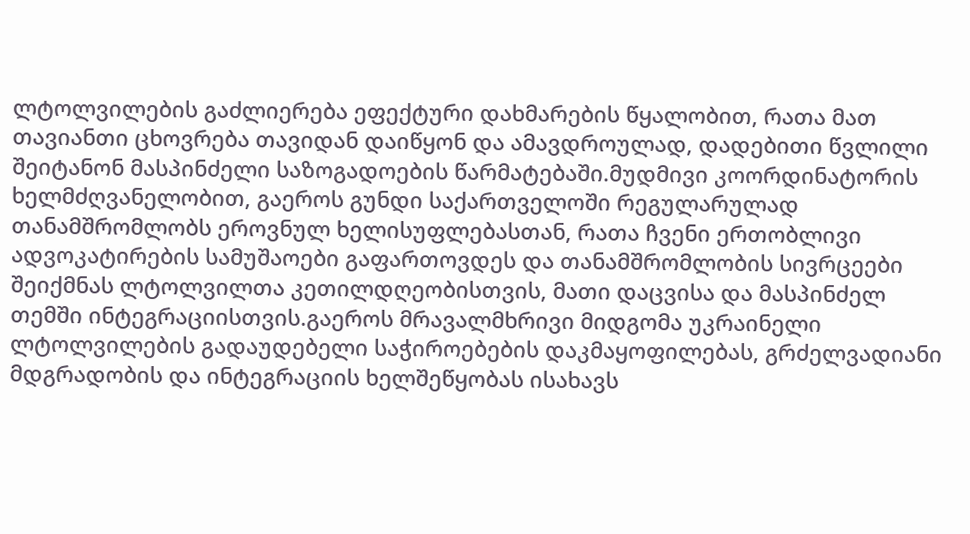ლტოლვილების გაძლიერება ეფექტური დახმარების წყალობით, რათა მათ თავიანთი ცხოვრება თავიდან დაიწყონ და ამავდროულად, დადებითი წვლილი შეიტანონ მასპინძელი საზოგადოების წარმატებაში.მუდმივი კოორდინატორის ხელმძღვანელობით, გაეროს გუნდი საქართველოში რეგულარულად თანამშრომლობს ეროვნულ ხელისუფლებასთან, რათა ჩვენი ერთობლივი ადვოკატირების სამუშაოები გაფართოვდეს და თანამშრომლობის სივრცეები შეიქმნას ლტოლვილთა კეთილდღეობისთვის, მათი დაცვისა და მასპინძელ თემში ინტეგრაციისთვის.გაეროს მრავალმხრივი მიდგომა უკრაინელი ლტოლვილების გადაუდებელი საჭიროებების დაკმაყოფილებას, გრძელვადიანი მდგრადობის და ინტეგრაციის ხელშეწყობას ისახავს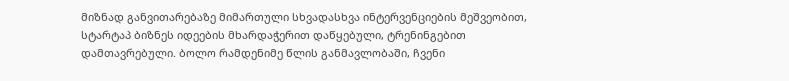მიზნად განვითარებაზე მიმართული სხვადასხვა ინტერვენციების მეშვეობით, სტარტაპ ბიზნეს იდეების მხარდაჭერით დაწყებული, ტრენინგებით დამთავრებული. ბოლო რამდენიმე წლის განმავლობაში, ჩვენი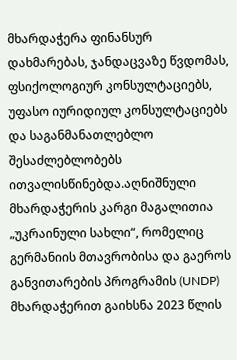მხარდაჭერა ფინანსურ დახმარებას, ჯანდაცვაზე წვდომას, ფსიქოლოგიურ კონსულტაციებს, უფასო იურიდიულ კონსულტაციებს და საგანმანათლებლო შესაძლებლობებს ითვალისწინებდა.აღნიშნული მხარდაჭერის კარგი მაგალითია „უკრაინული სახლი“, რომელიც გერმანიის მთავრობისა და გაეროს განვითარების პროგრამის (UNDP) მხარდაჭერით გაიხსნა 2023 წლის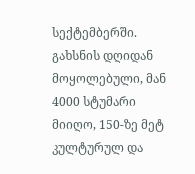სექტემბერში. გახსნის დღიდან მოყოლებული, მან 4000 სტუმარი მიიღო, 150-ზე მეტ კულტურულ და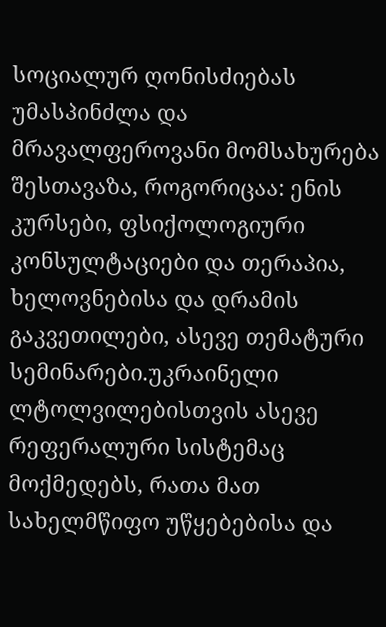სოციალურ ღონისძიებას უმასპინძლა და მრავალფეროვანი მომსახურება შესთავაზა, როგორიცაა: ენის კურსები, ფსიქოლოგიური კონსულტაციები და თერაპია, ხელოვნებისა და დრამის გაკვეთილები, ასევე თემატური სემინარები.უკრაინელი ლტოლვილებისთვის ასევე რეფერალური სისტემაც მოქმედებს, რათა მათ სახელმწიფო უწყებებისა და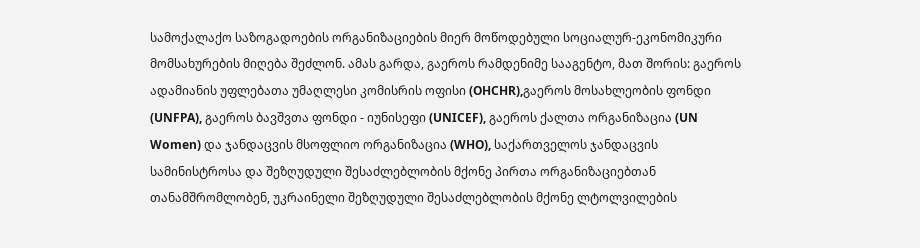სამოქალაქო საზოგადოების ორგანიზაციების მიერ მოწოდებული სოციალურ-ეკონომიკური მომსახურების მიღება შეძლონ. ამას გარდა, გაეროს რამდენიმე სააგენტო, მათ შორის: გაეროს ადამიანის უფლებათა უმაღლესი კომისრის ოფისი (OHCHR),გაეროს მოსახლეობის ფონდი (UNFPA), გაეროს ბავშვთა ფონდი - იუნისეფი (UNICEF), გაეროს ქალთა ორგანიზაცია (UN Women) და ჯანდაცვის მსოფლიო ორგანიზაცია (WHO), საქართველოს ჯანდაცვის სამინისტროსა და შეზღუდული შესაძლებლობის მქონე პირთა ორგანიზაციებთან თანამშრომლობენ, უკრაინელი შეზღუდული შესაძლებლობის მქონე ლტოლვილების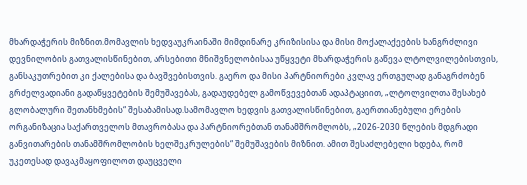მხარდაჭერის მიზნით.მომავლის ხედვაუკრაინაში მიმდინარე კრიზისისა და მისი მოქალაქეების ხანგრძლივი დევნილობის გათვალისწინებით, არსებითი მნიშვნელობისაა უწყვეტი მხარდაჭერის გაწევა ლტოლვილებისთვის, განსაკუთრებით კი ქალებისა და ბავშვებისთვის. გაერო და მისი პარტნიორები კვლავ ერთგულად განაგრძობენ გრძელვადიანი გადაწყვეტების შემუშავებას, გადაუდებელ გამოწვევებთან ადაპტაციით, „ლტოლვილთა შესახებ გლობალური შეთანხმების“ შესაბამისად.სამომავლო ხედვის გათვალისწინებით, გაერთიანებული ერების ორგანიზაცია საქართველოს მთავრობასა და პარტნიორებთან თანამშრომლობს, „2026-2030 წლების მდგრადი განვითარების თანამშრომლობის ხელშეკრულების“ შემუშავების მიზნით. ამით შესაძლებელი ხდება, რომ უკეთესად დავაკმაყოფილოთ დაუცველი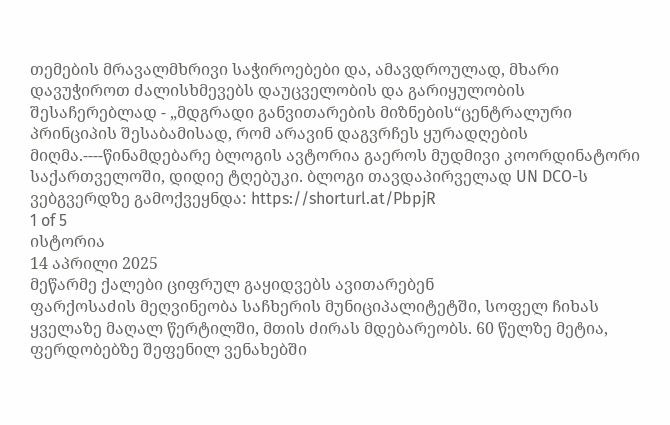თემების მრავალმხრივი საჭიროებები და, ამავდროულად, მხარი დავუჭიროთ ძალისხმევებს დაუცველობის და გარიყულობის შესაჩერებლად - „მდგრადი განვითარების მიზნების“ცენტრალური პრინციპის შესაბამისად, რომ არავინ დაგვრჩეს ყურადღების მიღმა.----წინამდებარე ბლოგის ავტორია გაეროს მუდმივი კოორდინატორი საქართველოში, დიდიე ტღებუკი. ბლოგი თავდაპირველად UN DCO-ს ვებგვერდზე გამოქვეყნდა: https://shorturl.at/PbpjR
1 of 5
ისტორია
14 აპრილი 2025
მეწარმე ქალები ციფრულ გაყიდვებს ავითარებენ
ფარქოსაძის მეღვინეობა საჩხერის მუნიციპალიტეტში, სოფელ ჩიხას ყველაზე მაღალ წერტილში, მთის ძირას მდებარეობს. 60 წელზე მეტია, ფერდობებზე შეფენილ ვენახებში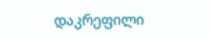დაკრეფილი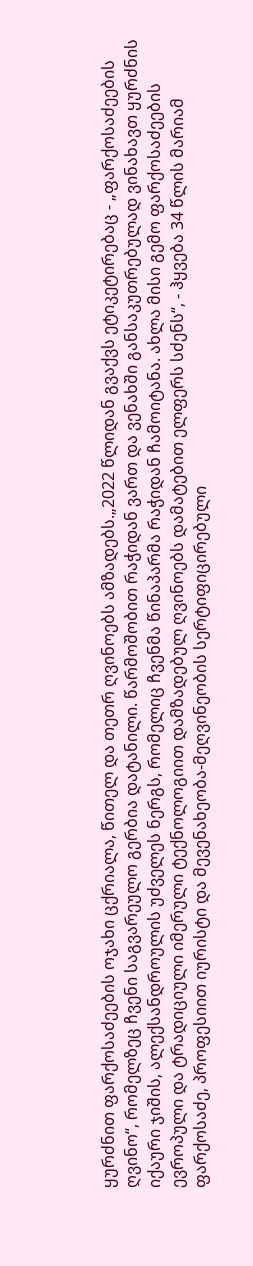ყურძნით ფარქოსაძეების ოჯახი ცქრიალა, წითელ და თეთრ ღვინოებს ამზადებს.„2022 წლიდან გვაქვს ეტიკეტირებაც - „ფარქოსაძეების ღვინო“, რომელზეც ჩვენი საგვარეულო გერბია დატანილი. წარმოშობით რაჭიდან ვართ და ვენახში განსაკუთრებულად ვინახავთ ყურძნის იქაური ჯიშის, ალექსანდროულის უძველეს ნერგს, რომელიც ჩვენმა წინაპარმა რაჭიდან ჩამოიტანა. ახლა მისი გემო ფარქოსაძეების ევროპული და ტრადიციული იმერული ტექნოლოგიით დამზადებულ ღვინოებს დამატებით ელფერს სძენს“, - ჰყვება 34 წლის მარიამ ფარქოსაძე, პროფესიით იურისტი და მევენახეობა-მეღვინეობის სერტიფიცირებული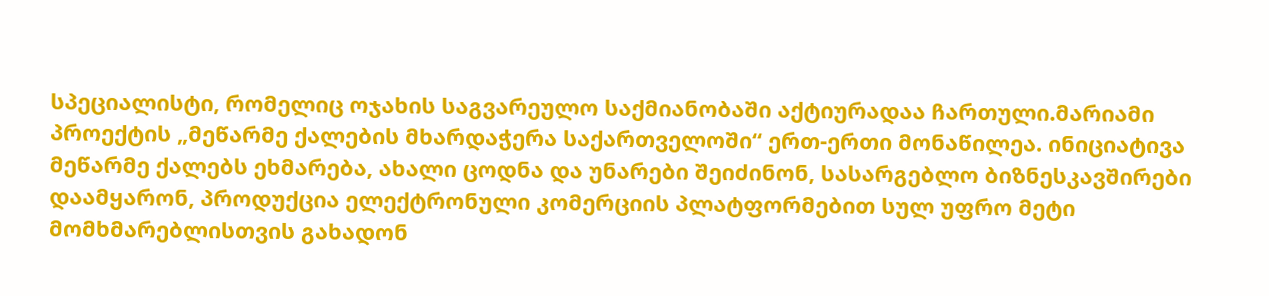სპეციალისტი, რომელიც ოჯახის საგვარეულო საქმიანობაში აქტიურადაა ჩართული.მარიამი პროექტის „მეწარმე ქალების მხარდაჭერა საქართველოში“ ერთ-ერთი მონაწილეა. ინიციატივა მეწარმე ქალებს ეხმარება, ახალი ცოდნა და უნარები შეიძინონ, სასარგებლო ბიზნესკავშირები დაამყარონ, პროდუქცია ელექტრონული კომერციის პლატფორმებით სულ უფრო მეტი მომხმარებლისთვის გახადონ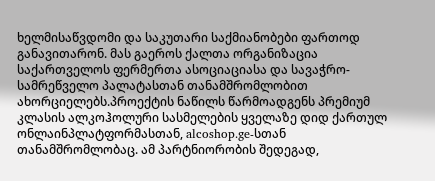ხელმისაწვდომი და საკუთარი საქმიანობები ფართოდ განავითარონ. მას გაეროს ქალთა ორგანიზაცია საქართველოს ფერმერთა ასოციაციასა და სავაჭრო-სამრეწველო პალატასთან თანამშრომლობით ახორციელებს.პროექტის ნაწილს წარმოადგენს პრემიუმ კლასის ალკოჰოლური სასმელების ყველაზე დიდ ქართულ ონლაინპლატფორმასთან, alcoshop.ge-სთან თანამშრომლობაც. ამ პარტნიორობის შედეგად,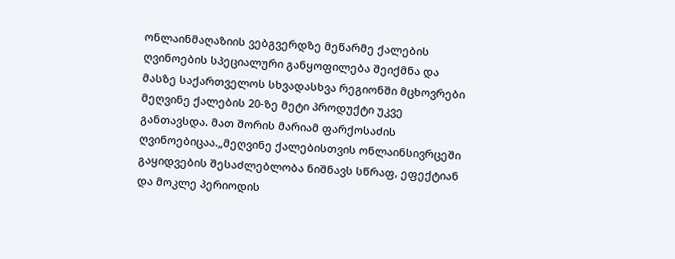ონლაინმაღაზიის ვებგვერდზე მეწარმე ქალების ღვინოების სპეციალური განყოფილება შეიქმნა და მასზე საქართველოს სხვადასხვა რეგიონში მცხოვრები მეღვინე ქალების 20-ზე მეტი პროდუქტი უკვე განთავსდა. მათ შორის მარიამ ფარქოსაძის ღვინოებიცაა.„მეღვინე ქალებისთვის ონლაინსივრცეში გაყიდვების შესაძლებლობა ნიშნავს სწრაფ, ეფექტიან და მოკლე პერიოდის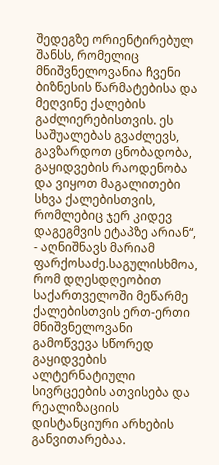შედეგზე ორიენტირებულ შანსს, რომელიც მნიშვნელოვანია ჩვენი ბიზნესის წარმატებისა და მეღვინე ქალების გაძლიერებისთვის. ეს საშუალებას გვაძლევს, გავზარდოთ ცნობადობა, გაყიდვების რაოდენობა და ვიყოთ მაგალითები სხვა ქალებისთვის, რომლებიც ჯერ კიდევ დაგეგმვის ეტაპზე არიან“, - აღნიშნავს მარიამ ფარქოსაძე.საგულისხმოა, რომ დღესდღეობით საქართველოში მეწარმე ქალებისთვის ერთ-ერთი მნიშვნელოვანი გამოწვევა სწორედ გაყიდვების ალტერნატიული სივრცეების ათვისება და რეალიზაციის დისტანციური არხების განვითარებაა.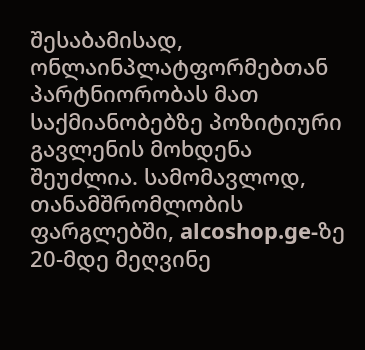შესაბამისად, ონლაინპლატფორმებთან პარტნიორობას მათ საქმიანობებზე პოზიტიური გავლენის მოხდენა შეუძლია. სამომავლოდ, თანამშრომლობის ფარგლებში, alcoshop.ge-ზე 20-მდე მეღვინე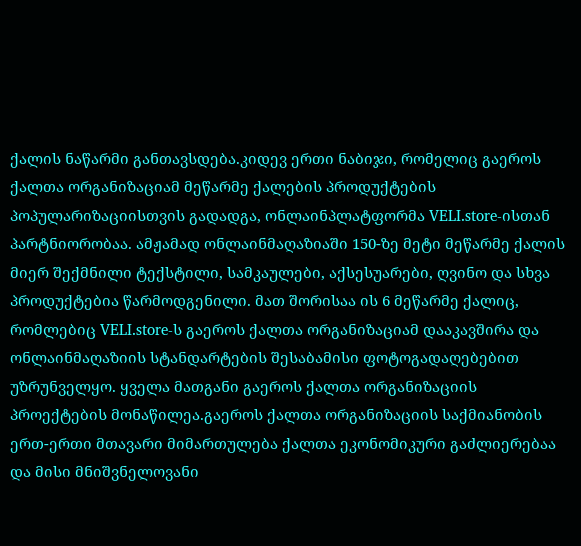ქალის ნაწარმი განთავსდება.კიდევ ერთი ნაბიჯი, რომელიც გაეროს ქალთა ორგანიზაციამ მეწარმე ქალების პროდუქტების პოპულარიზაციისთვის გადადგა, ონლაინპლატფორმა VELI.store-ისთან პარტნიორობაა. ამჟამად ონლაინმაღაზიაში 150-ზე მეტი მეწარმე ქალის მიერ შექმნილი ტექსტილი, სამკაულები, აქსესუარები, ღვინო და სხვა პროდუქტებია წარმოდგენილი. მათ შორისაა ის 6 მეწარმე ქალიც, რომლებიც VELI.store-ს გაეროს ქალთა ორგანიზაციამ დააკავშირა და ონლაინმაღაზიის სტანდარტების შესაბამისი ფოტოგადაღებებით უზრუნველყო. ყველა მათგანი გაეროს ქალთა ორგანიზაციის პროექტების მონაწილეა.გაეროს ქალთა ორგანიზაციის საქმიანობის ერთ-ერთი მთავარი მიმართულება ქალთა ეკონომიკური გაძლიერებაა და მისი მნიშვნელოვანი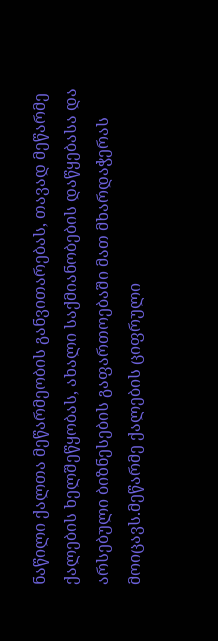ნაწილი ქალთა მეწარმეობის განვითარებას, თავად მეწარმე ქალების ხელშეწყობას, ახალი საქმიანობების დაწყებასა და არსებული ბიზნესების გაფართოებაში მათ მხარდაჭერას მოიცავს.მეწარმე ქალების ციფრული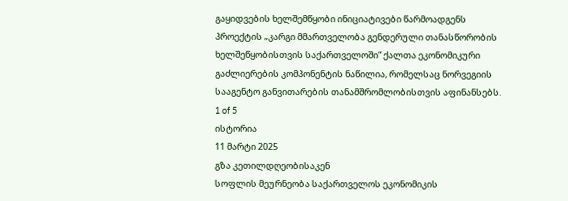გაყიდვების ხელშემწყობი ინიციატივები წარმოადგენს პროექტის „კარგი მმართველობა გენდერული თანასწორობის ხელშეწყობისთვის საქართველოში“ ქალთა ეკონომიკური გაძლიერების კომპონენტის ნაწილია, რომელსაც ნორვეგიის სააგენტო განვითარების თანამშრომლობისთვის აფინანსებს.
1 of 5
ისტორია
11 მარტი 2025
გზა კეთილდღეობისაკენ
სოფლის მეურნეობა საქართველოს ეკონომიკის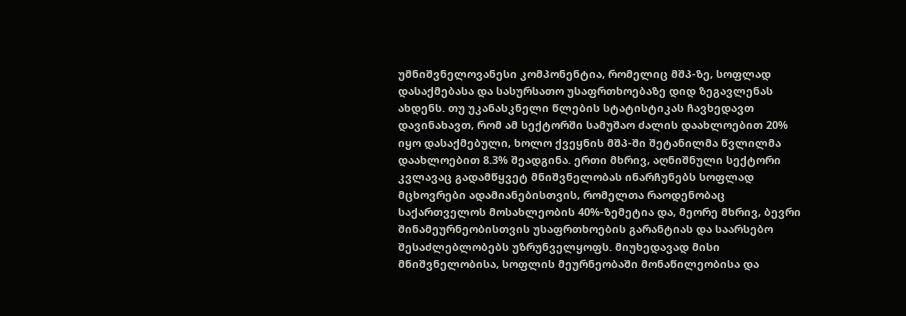უმნიშვნელოვანესი კომპონენტია, რომელიც მშპ-ზე, სოფლად დასაქმებასა და სასურსათო უსაფრთხოებაზე დიდ ზეგავლენას ახდენს. თუ უკანასკნელი წლების სტატისტიკას ჩავხედავთ დავინახავთ, რომ ამ სექტორში სამუშაო ძალის დაახლოებით 20% იყო დასაქმებული, ხოლო ქვეყნის მშპ-ში შეტანილმა წვლილმა დაახლოებით 8.3% შეადგინა. ერთი მხრივ, აღნიშნული სექტორი კვლავაც გადამწყვეტ მნიშვნელობას ინარჩუნებს სოფლად მცხოვრები ადამიანებისთვის, რომელთა რაოდენობაც საქართველოს მოსახლეობის 40%-ზემეტია და, მეორე მხრივ, ბევრი შინამეურნეობისთვის უსაფრთხოების გარანტიას და საარსებო შესაძლებლობებს უზრუნველყოფს. მიუხედავად მისი მნიშვნელობისა, სოფლის მეურნეობაში მონაწილეობისა და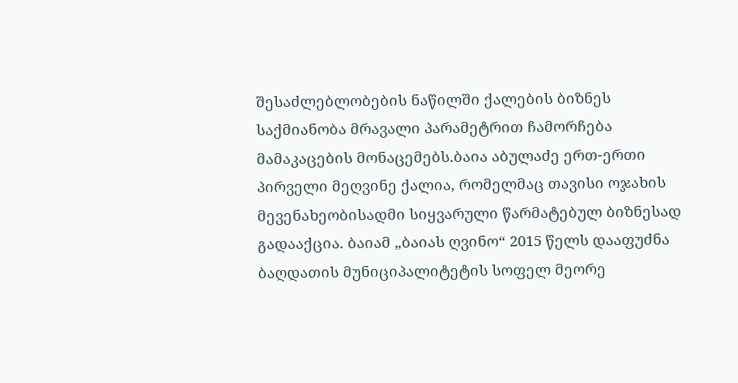შესაძლებლობების ნაწილში ქალების ბიზნეს საქმიანობა მრავალი პარამეტრით ჩამორჩება მამაკაცების მონაცემებს.ბაია აბულაძე ერთ-ერთი პირველი მეღვინე ქალია, რომელმაც თავისი ოჯახის მევენახეობისადმი სიყვარული წარმატებულ ბიზნესად გადააქცია. ბაიამ „ბაიას ღვინო“ 2015 წელს დააფუძნა ბაღდათის მუნიციპალიტეტის სოფელ მეორე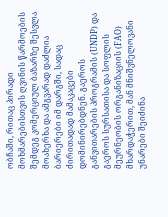ობჩაში, რითაც პირადი მოხმარებისთვის ღვინის წარმოების შემდეგ კომერციულ ბაზარზე შესვლა მოახერხა და ამგვარად დაძლია ბარიერები იმ დარგში, სადაც ძირითადად მამაკაცები დომინირებდნენ. გაეროს განვითარების პროგრამის (UNDP) და გაეროს სურსათისა და სოფლის მეურნეობის ორგანიზაციის (FAO) მხარდაჭერით, მან მნიშვნელოვანი უნარები შეიძინა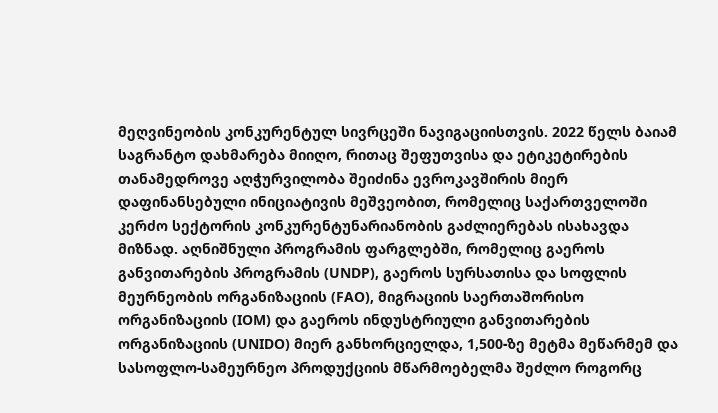მეღვინეობის კონკურენტულ სივრცეში ნავიგაციისთვის. 2022 წელს ბაიამ საგრანტო დახმარება მიიღო, რითაც შეფუთვისა და ეტიკეტირების თანამედროვე აღჭურვილობა შეიძინა ევროკავშირის მიერ დაფინანსებული ინიციატივის მეშვეობით, რომელიც საქართველოში კერძო სექტორის კონკურენტუნარიანობის გაძლიერებას ისახავდა მიზნად. აღნიშნული პროგრამის ფარგლებში, რომელიც გაეროს განვითარების პროგრამის (UNDP), გაეროს სურსათისა და სოფლის მეურნეობის ორგანიზაციის (FAO), მიგრაციის საერთაშორისო ორგანიზაციის (IOM) და გაეროს ინდუსტრიული განვითარების ორგანიზაციის (UNIDO) მიერ განხორციელდა, 1,500-ზე მეტმა მეწარმემ და სასოფლო-სამეურნეო პროდუქციის მწარმოებელმა შეძლო როგორც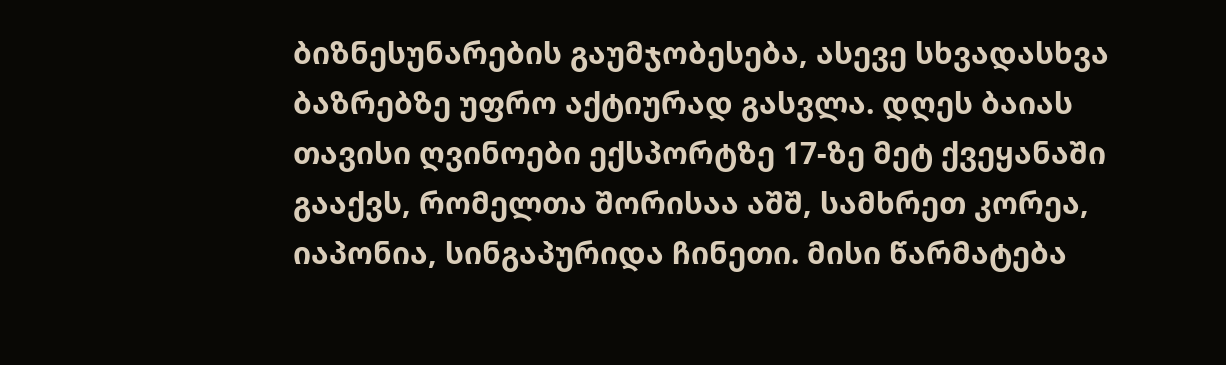ბიზნესუნარების გაუმჯობესება, ასევე სხვადასხვა ბაზრებზე უფრო აქტიურად გასვლა. დღეს ბაიას თავისი ღვინოები ექსპორტზე 17-ზე მეტ ქვეყანაში გააქვს, რომელთა შორისაა აშშ, სამხრეთ კორეა, იაპონია, სინგაპურიდა ჩინეთი. მისი წარმატება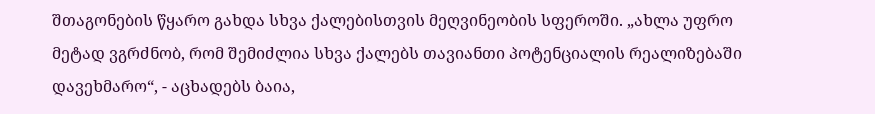შთაგონების წყარო გახდა სხვა ქალებისთვის მეღვინეობის სფეროში. „ახლა უფრო მეტად ვგრძნობ, რომ შემიძლია სხვა ქალებს თავიანთი პოტენციალის რეალიზებაში დავეხმარო“, - აცხადებს ბაია,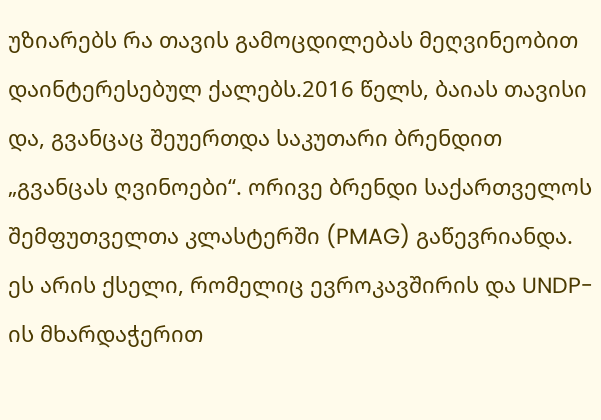უზიარებს რა თავის გამოცდილებას მეღვინეობით დაინტერესებულ ქალებს.2016 წელს, ბაიას თავისი და, გვანცაც შეუერთდა საკუთარი ბრენდით „გვანცას ღვინოები“. ორივე ბრენდი საქართველოს შემფუთველთა კლასტერში (PMAG) გაწევრიანდა. ეს არის ქსელი, რომელიც ევროკავშირის და UNDP-ის მხარდაჭერით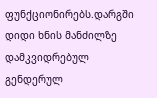ფუნქციონირებს.დარგში დიდი ხნის მანძილზე დამკვიდრებულ გენდერულ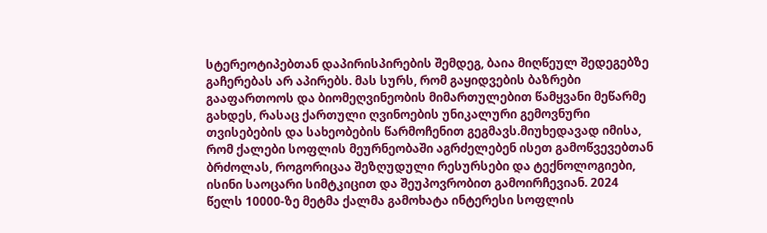სტერეოტიპებთან დაპირისპირების შემდეგ, ბაია მიღწეულ შედეგებზე გაჩერებას არ აპირებს. მას სურს, რომ გაყიდვების ბაზრები გააფართოოს და ბიომეღვინეობის მიმართულებით წამყვანი მეწარმე გახდეს, რასაც ქართული ღვინოების უნიკალური გემოვნური თვისებების და სახეობების წარმოჩენით გეგმავს.მიუხედავად იმისა, რომ ქალები სოფლის მეურნეობაში აგრძელებენ ისეთ გამოწვევებთან ბრძოლას, როგორიცაა შეზღუდული რესურსები და ტექნოლოგიები, ისინი საოცარი სიმტკიცით და შეუპოვრობით გამოირჩევიან. 2024 წელს 10000-ზე მეტმა ქალმა გამოხატა ინტერესი სოფლის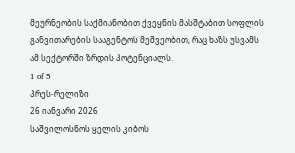მეურნეობის საქმიანობით ქვეყნის მასშტაბით სოფლის განვითარების სააგენტოს მეშვეობით, რაც ხაზს უსვამს ამ სექტორში ზრდის პოტენციალს.
1 of 5
პრეს-რელიზი
26 იანვარი 2026
საშვილოსნოს ყელის კიბოს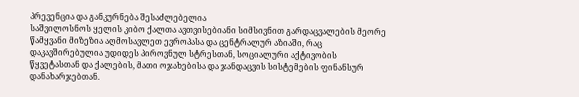პრევენცია და განკურნება შესაძლებელია
საშვილოსნოს ყელის კიბო ქალთა ავთვისებიანი სიმსივნით გარდაცვალების მეორე წამყვანი მიზეზია აღმოსავლეთ ევროპასა და ცენტრალურ აზიაში, რაც დაკავშირებულია უდიდეს პიროვნულ სტრესთან, სოციალური აქტივობის წყვეტასთან და ქალების, მათი ოჯახებისა და ჯანდაცვის სისტემების ფინანსურ დანახარჯებთან.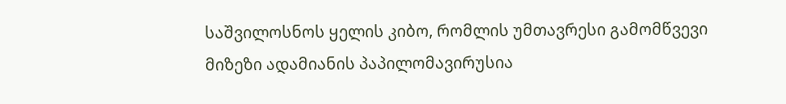საშვილოსნოს ყელის კიბო, რომლის უმთავრესი გამომწვევი მიზეზი ადამიანის პაპილომავირუსია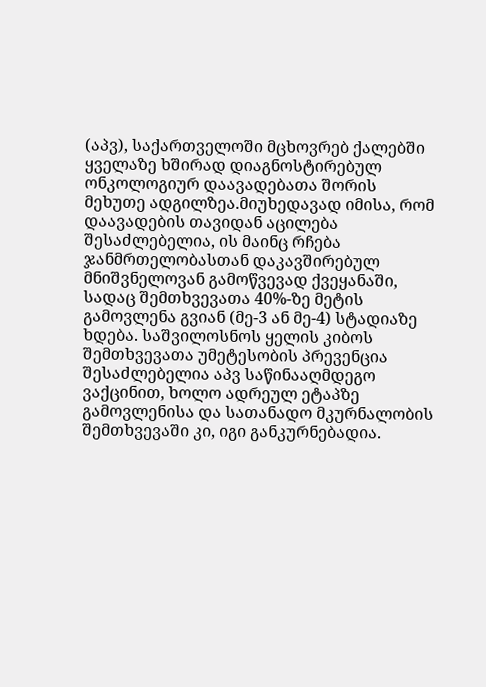(აპვ), საქართველოში მცხოვრებ ქალებში ყველაზე ხშირად დიაგნოსტირებულ ონკოლოგიურ დაავადებათა შორის მეხუთე ადგილზეა.მიუხედავად იმისა, რომ დაავადების თავიდან აცილება შესაძლებელია, ის მაინც რჩება ჯანმრთელობასთან დაკავშირებულ მნიშვნელოვან გამოწვევად ქვეყანაში, სადაც შემთხვევათა 40%-ზე მეტის გამოვლენა გვიან (მე-3 ან მე-4) სტადიაზე ხდება. საშვილოსნოს ყელის კიბოს შემთხვევათა უმეტესობის პრევენცია შესაძლებელია აპვ საწინააღმდეგო ვაქცინით, ხოლო ადრეულ ეტაპზე გამოვლენისა და სათანადო მკურნალობის შემთხვევაში კი, იგი განკურნებადია.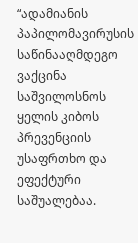“ადამიანის პაპილომავირუსის საწინააღმდეგო ვაქცინა საშვილოსნოს ყელის კიბოს პრევენციის უსაფრთხო და ეფექტური საშუალებაა.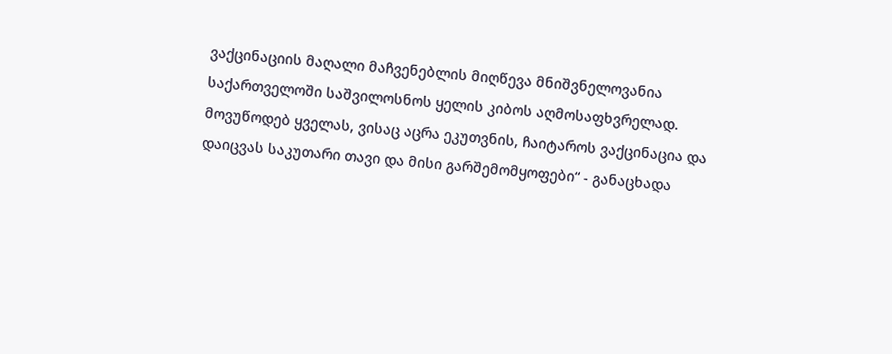ვაქცინაციის მაღალი მაჩვენებლის მიღწევა მნიშვნელოვანია საქართველოში საშვილოსნოს ყელის კიბოს აღმოსაფხვრელად. მოვუწოდებ ყველას, ვისაც აცრა ეკუთვნის, ჩაიტაროს ვაქცინაცია და დაიცვას საკუთარი თავი და მისი გარშემომყოფები“ - განაცხადა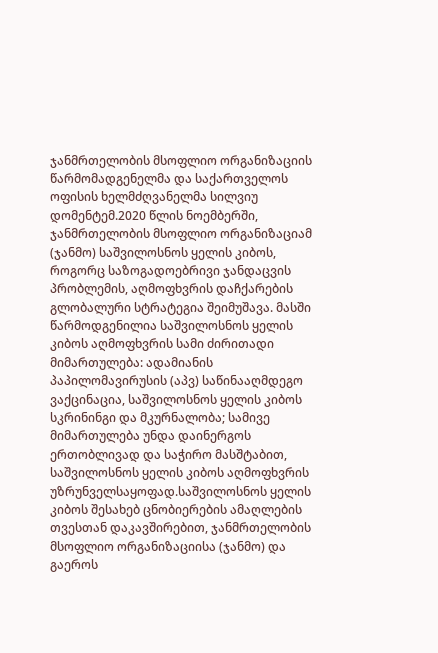ჯანმრთელობის მსოფლიო ორგანიზაციის წარმომადგენელმა და საქართველოს ოფისის ხელმძღვანელმა სილვიუ დომენტემ.2020 წლის ნოემბერში, ჯანმრთელობის მსოფლიო ორგანიზაციამ (ჯანმო) საშვილოსნოს ყელის კიბოს, როგორც საზოგადოებრივი ჯანდაცვის პრობლემის, აღმოფხვრის დაჩქარების გლობალური სტრატეგია შეიმუშავა. მასში წარმოდგენილია საშვილოსნოს ყელის კიბოს აღმოფხვრის სამი ძირითადი მიმართულება: ადამიანის პაპილომავირუსის (აპვ) საწინააღმდეგო ვაქცინაცია, საშვილოსნოს ყელის კიბოს სკრინინგი და მკურნალობა; სამივე მიმართულება უნდა დაინერგოს ერთობლივად და საჭირო მასშტაბით, საშვილოსნოს ყელის კიბოს აღმოფხვრის უზრუნველსაყოფად.საშვილოსნოს ყელის კიბოს შესახებ ცნობიერების ამაღლების თვესთან დაკავშირებით, ჯანმრთელობის მსოფლიო ორგანიზაციისა (ჯანმო) და გაეროს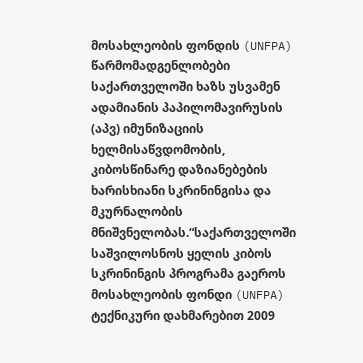მოსახლეობის ფონდის (UNFPA) წარმომადგენლობები საქართველოში ხაზს უსვამენ ადამიანის პაპილომავირუსის (აპვ) იმუნიზაციის ხელმისაწვდომობის, კიბოსწინარე დაზიანებების ხარისხიანი სკრინინგისა და მკურნალობის მნიშვნელობას.“საქართველოში საშვილოსნოს ყელის კიბოს სკრინინგის პროგრამა გაეროს მოსახლეობის ფონდი (UNFPA) ტექნიკური დახმარებით 2009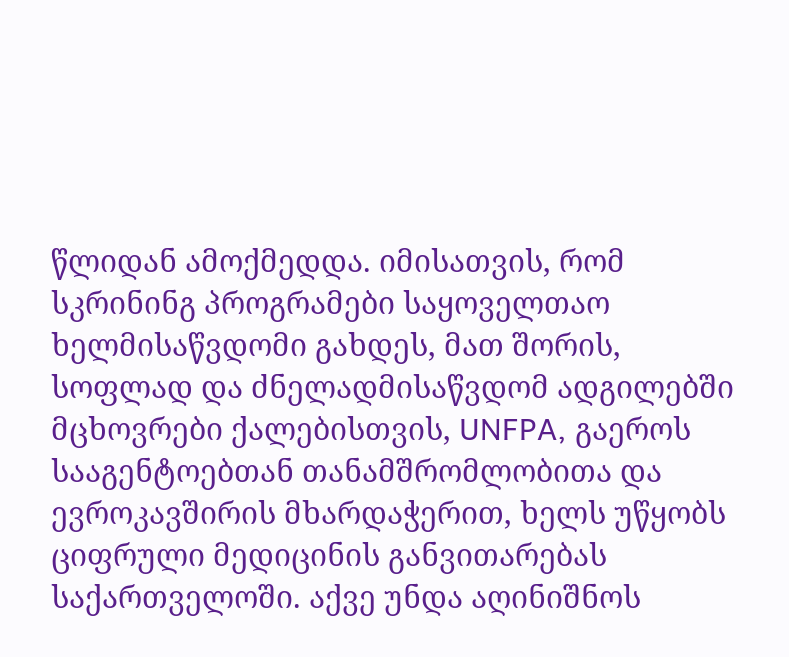წლიდან ამოქმედდა. იმისათვის, რომ სკრინინგ პროგრამები საყოველთაო ხელმისაწვდომი გახდეს, მათ შორის, სოფლად და ძნელადმისაწვდომ ადგილებში მცხოვრები ქალებისთვის, UNFPA, გაეროს სააგენტოებთან თანამშრომლობითა და ევროკავშირის მხარდაჭერით, ხელს უწყობს ციფრული მედიცინის განვითარებას საქართველოში. აქვე უნდა აღინიშნოს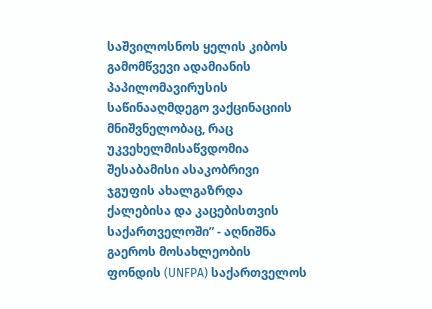საშვილოსნოს ყელის კიბოს გამომწვევი ადამიანის პაპილომავირუსის საწინააღმდეგო ვაქცინაციის მნიშვნელობაც, რაც უკვეხელმისაწვდომია შესაბამისი ასაკობრივი ჯგუფის ახალგაზრდა ქალებისა და კაცებისთვის საქართველოში” - აღნიშნა გაეროს მოსახლეობის ფონდის (UNFPA) საქართველოს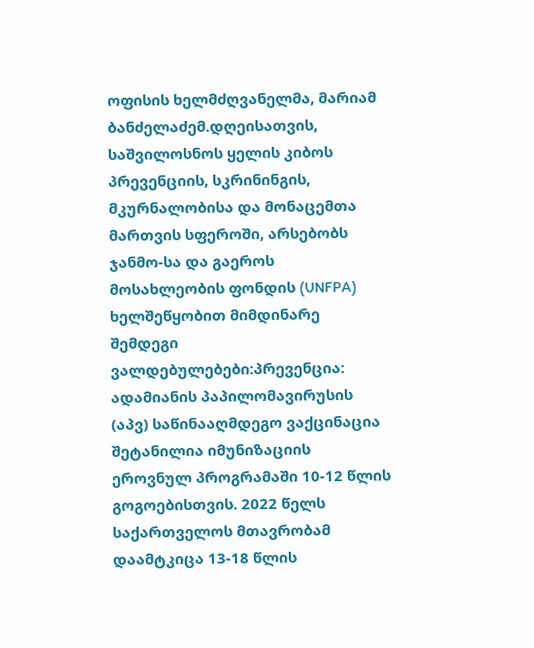ოფისის ხელმძღვანელმა, მარიამ ბანძელაძემ.დღეისათვის, საშვილოსნოს ყელის კიბოს პრევენციის, სკრინინგის, მკურნალობისა და მონაცემთა მართვის სფეროში, არსებობს ჯანმო-სა და გაეროს მოსახლეობის ფონდის (UNFPA) ხელშეწყობით მიმდინარე შემდეგი ვალდებულებები:პრევენცია: ადამიანის პაპილომავირუსის (აპვ) საწინააღმდეგო ვაქცინაცია შეტანილია იმუნიზაციის ეროვნულ პროგრამაში 10-12 წლის გოგოებისთვის. 2022 წელს საქართველოს მთავრობამ დაამტკიცა 13-18 წლის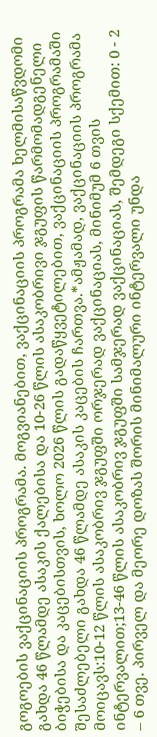გოგოების ვაქცინაციის პროგრამა. მოგვიანებით, ვაქცინაციის პროგრამა ხელმისაწვდომი გახდა 46 წლამდე ასაკის ქალებისა და 10-26 წლის ასაკობრივი ჯგუფის წარმომადგენელი ბიჭებისა და კაცებისთვის, ხოლო 2026 წლის გადაწყვეტილებით, ვაქცინაციის პროგრამაში შესაძლებელი გახდა 46 წლამდე ასაკის კაცების ჩართვა.*ამჟამად, ვაქცინაციის პროგრამა მოიცავს:10-12 წლის ასაკობრივ ჯგუფში ორჯერად ვაქცინაციას, მინიმუმ 6 თვის ინტერვალით;13-46 წლის ასაკობრივ ჯგუფში სამჯერად ვაქცინაციას, შემდეგი სქემით: 0 - 2 – 6 თვე. პირველ და მეორე დოზას შორის მინიმალური ინტერვალი უნდა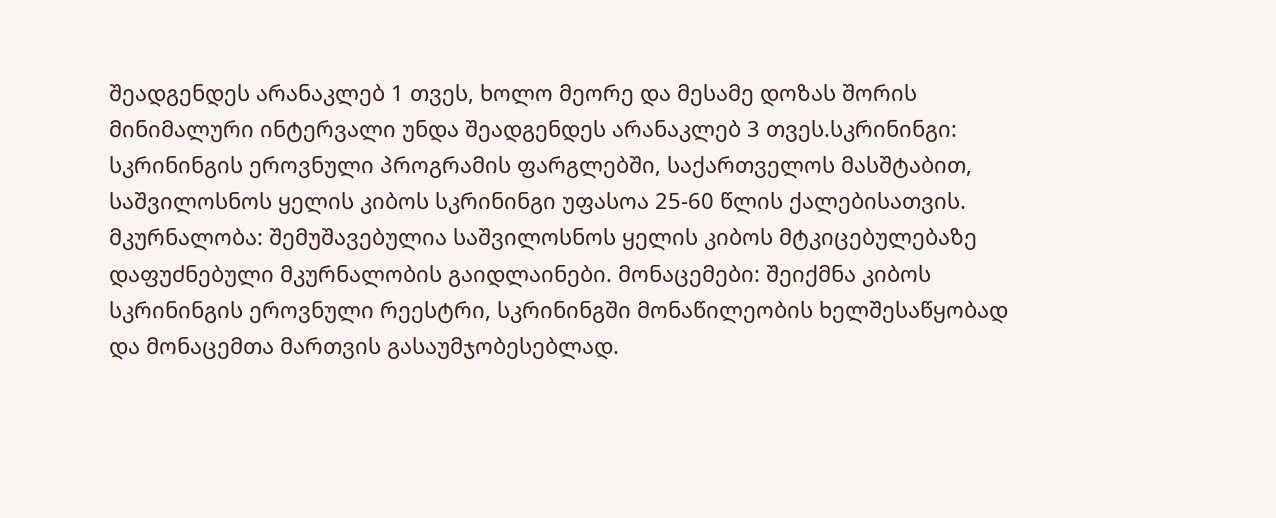შეადგენდეს არანაკლებ 1 თვეს, ხოლო მეორე და მესამე დოზას შორის მინიმალური ინტერვალი უნდა შეადგენდეს არანაკლებ 3 თვეს.სკრინინგი: სკრინინგის ეროვნული პროგრამის ფარგლებში, საქართველოს მასშტაბით, საშვილოსნოს ყელის კიბოს სკრინინგი უფასოა 25-60 წლის ქალებისათვის. მკურნალობა: შემუშავებულია საშვილოსნოს ყელის კიბოს მტკიცებულებაზე დაფუძნებული მკურნალობის გაიდლაინები. მონაცემები: შეიქმნა კიბოს სკრინინგის ეროვნული რეესტრი, სკრინინგში მონაწილეობის ხელშესაწყობად და მონაცემთა მართვის გასაუმჯობესებლად.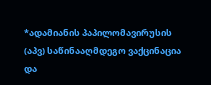*ადამიანის პაპილომავირუსის (აპვ) საწინააღმდეგო ვაქცინაცია და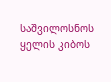საშვილოსნოს ყელის კიბოს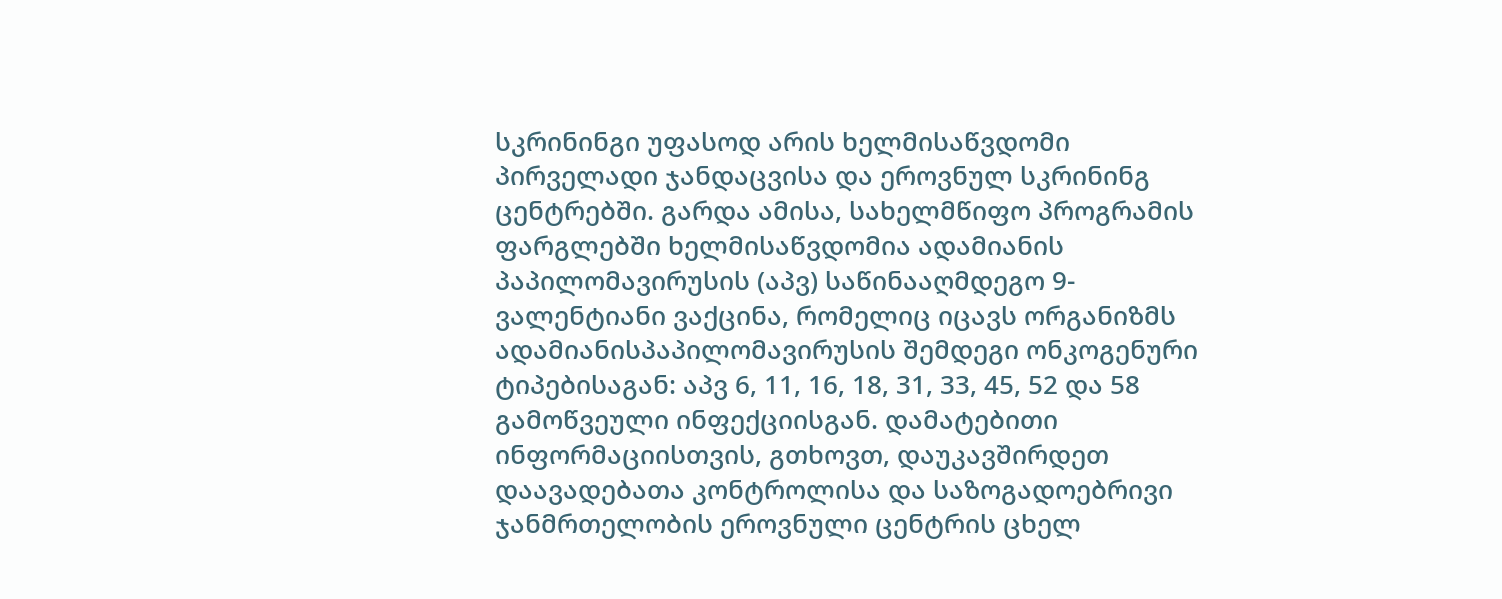სკრინინგი უფასოდ არის ხელმისაწვდომი პირველადი ჯანდაცვისა და ეროვნულ სკრინინგ ცენტრებში. გარდა ამისა, სახელმწიფო პროგრამის ფარგლებში ხელმისაწვდომია ადამიანის პაპილომავირუსის (აპვ) საწინააღმდეგო 9-ვალენტიანი ვაქცინა, რომელიც იცავს ორგანიზმს ადამიანისპაპილომავირუსის შემდეგი ონკოგენური ტიპებისაგან: აპვ 6, 11, 16, 18, 31, 33, 45, 52 და 58 გამოწვეული ინფექციისგან. დამატებითი ინფორმაციისთვის, გთხოვთ, დაუკავშირდეთ დაავადებათა კონტროლისა და საზოგადოებრივი ჯანმრთელობის ეროვნული ცენტრის ცხელ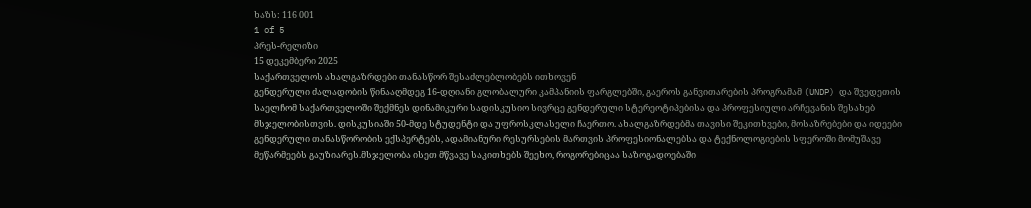ხაზს: 116 001
1 of 5
პრეს-რელიზი
15 დეკემბერი 2025
საქართველოს ახალგაზრდები თანასწორ შესაძლებლობებს ითხოვენ
გენდერული ძალადობის წინააღმდეგ 16-დღიანი გლობალური კამპანიის ფარგლებში, გაეროს განვითარების პროგრამამ (UNDP) და შვედეთის საელჩომ საქართველოში შექმნეს დინამიკური სადისკუსიო სივრცე გენდერული სტერეოტიპებისა და პროფესიული არჩევანის შესახებ მსჯელობისთვის. დისკუსიაში 50-მდე სტუდენტი და უფროსკლასელი ჩაერთო. ახალგაზრდებმა თავისი შეკითხვები, მოსაზრებები და იდეები გენდერული თანასწორობის ექსპერტებს, ადამიანური რესურსების მართვის პროფესიონალებსა და ტექნოლოგიების სფეროში მომუშავე მეწარმეებს გაუზიარეს.მსჯელობა ისეთ მწვავე საკითხებს შეეხო, როგორებიცაა საზოგადოებაში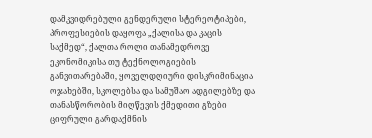დამკვიდრებული გენდერული სტერეოტიპები, პროფესიების დაყოფა „ქალისა და კაცის საქმედ“, ქალთა როლი თანამედროვე ეკონომიკისა თუ ტექნოლოგიების განვითარებაში, ყოველდღიური დისკრიმინაცია ოჯახებში, სკოლებსა და სამუშაო ადგილებზე და თანასწორობის მიღწევის ქმედითი გზები ციფრული გარდაქმნის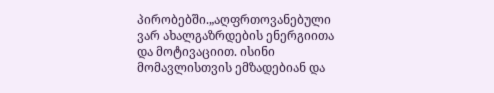პირობებში.„აღფრთოვანებული ვარ ახალგაზრდების ენერგიითა და მოტივაციით. ისინი მომავლისთვის ემზადებიან და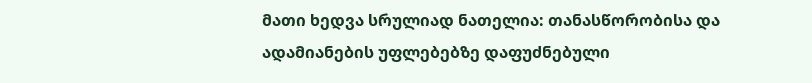მათი ხედვა სრულიად ნათელია: თანასწორობისა და ადამიანების უფლებებზე დაფუძნებული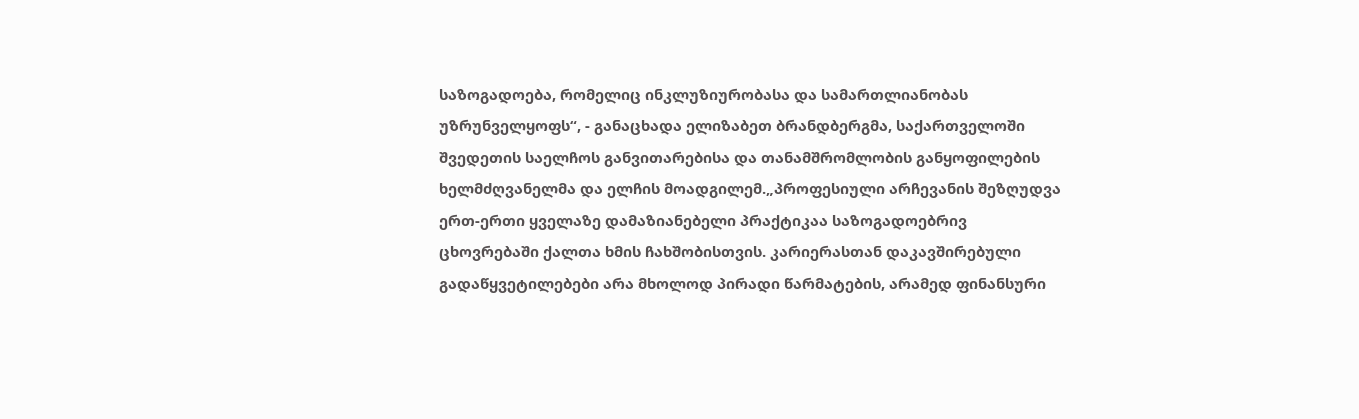საზოგადოება, რომელიც ინკლუზიურობასა და სამართლიანობას უზრუნველყოფს“, - განაცხადა ელიზაბეთ ბრანდბერგმა, საქართველოში შვედეთის საელჩოს განვითარებისა და თანამშრომლობის განყოფილების ხელმძღვანელმა და ელჩის მოადგილემ.„პროფესიული არჩევანის შეზღუდვა ერთ-ერთი ყველაზე დამაზიანებელი პრაქტიკაა საზოგადოებრივ ცხოვრებაში ქალთა ხმის ჩახშობისთვის. კარიერასთან დაკავშირებული გადაწყვეტილებები არა მხოლოდ პირადი წარმატების, არამედ ფინანსური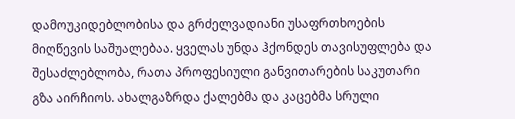დამოუკიდებლობისა და გრძელვადიანი უსაფრთხოების მიღწევის საშუალებაა. ყველას უნდა ჰქონდეს თავისუფლება და შესაძლებლობა, რათა პროფესიული განვითარების საკუთარი გზა აირჩიოს. ახალგაზრდა ქალებმა და კაცებმა სრული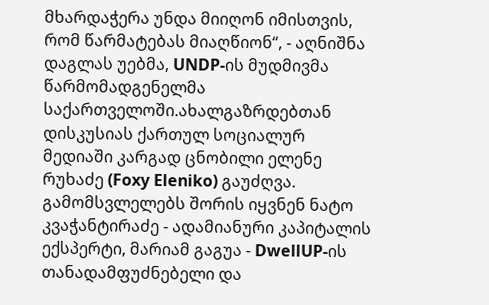მხარდაჭერა უნდა მიიღონ იმისთვის, რომ წარმატებას მიაღწიონ“, - აღნიშნა დაგლას უებმა, UNDP-ის მუდმივმა წარმომადგენელმა საქართველოში.ახალგაზრდებთან დისკუსიას ქართულ სოციალურ მედიაში კარგად ცნობილი ელენე რუხაძე (Foxy Eleniko) გაუძღვა. გამომსვლელებს შორის იყვნენ ნატო კვაჭანტირაძე - ადამიანური კაპიტალის ექსპერტი, მარიამ გაგუა - DwellUP-ის თანადამფუძნებელი და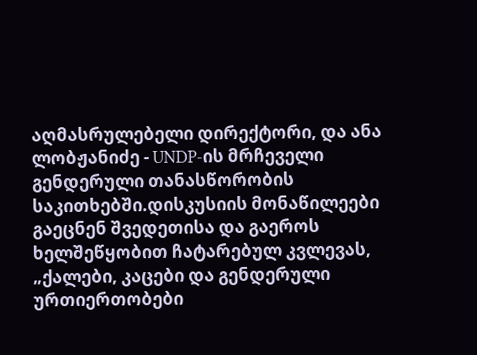აღმასრულებელი დირექტორი, და ანა ლობჟანიძე - UNDP-ის მრჩეველი გენდერული თანასწორობის საკითხებში.დისკუსიის მონაწილეები გაეცნენ შვედეთისა და გაეროს ხელშეწყობით ჩატარებულ კვლევას, „ქალები, კაცები და გენდერული ურთიერთობები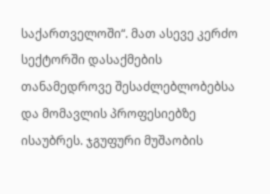საქართველოში“. მათ ასევე კერძო სექტორში დასაქმების თანამედროვე შესაძლებლობებსა და მომავლის პროფესიებზე ისაუბრეს. ჯგუფური მუშაობის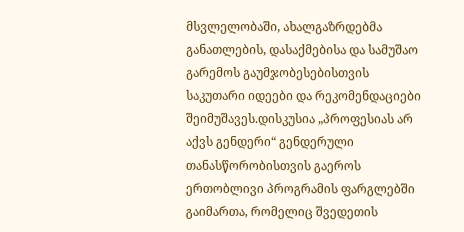მსვლელობაში, ახალგაზრდებმა განათლების, დასაქმებისა და სამუშაო გარემოს გაუმჯობესებისთვის საკუთარი იდეები და რეკომენდაციები შეიმუშავეს.დისკუსია „პროფესიას არ აქვს გენდერი“ გენდერული თანასწორობისთვის გაეროს ერთობლივი პროგრამის ფარგლებში გაიმართა, რომელიც შვედეთის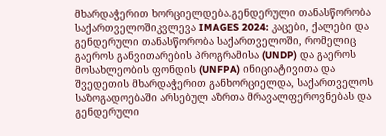მხარდაჭერით ხორციელდება.გენდერული თანასწორობა საქართველოშიკვლევა IMAGES 2024: კაცები, ქალები და გენდერული თანასწორობა საქართველოში, რომელიც გაეროს განვითარების პროგრამისა (UNDP) და გაეროს მოსახლეობის ფონდის (UNFPA) ინიციატივითა და შვედეთის მხარდაჭერით განხორციელდა, საქართველოს საზოგადოებაში არსებულ აზრთა მრავალფეროვნებას და გენდერული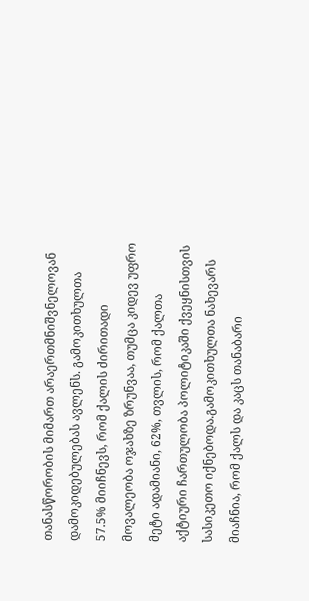თანასწორობის მიმართ არაერთმნიშვნელოვან დამოკიდებულებას ავლენს. გამოკითხულთა 57.5% მიიჩნევს, რომ ქალის ძირითადი მოვალეობა ოჯახზე ზრუნვაა, თუმცა კიდევ უფრო მეტი ადამიანი, 62%, თვლის, რომ ქალთა აქტიური ჩართულობა პოლიტიკაში ქვეყნისთვის სასიკეთო იქნებოდა.გამოკითხულთა ნახევარს მიაჩნია, რომ ქალს და კაცს თანაბარი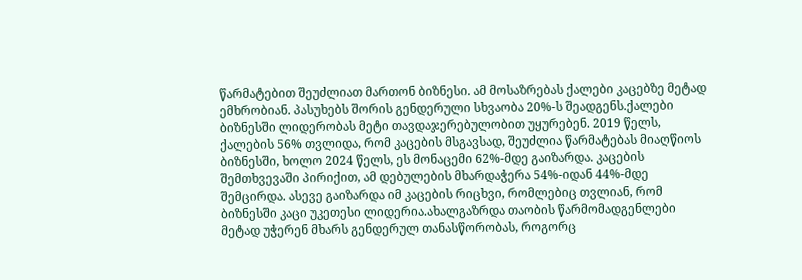წარმატებით შეუძლიათ მართონ ბიზნესი. ამ მოსაზრებას ქალები კაცებზე მეტად ემხრობიან. პასუხებს შორის გენდერული სხვაობა 20%-ს შეადგენს.ქალები ბიზნესში ლიდერობას მეტი თავდაჯერებულობით უყურებენ. 2019 წელს, ქალების 56% თვლიდა, რომ კაცების მსგავსად, შეუძლია წარმატებას მიაღწიოს ბიზნესში, ხოლო 2024 წელს, ეს მონაცემი 62%-მდე გაიზარდა. კაცების შემთხვევაში პირიქით, ამ დებულების მხარდაჭერა 54%-იდან 44%-მდე შემცირდა. ასევე გაიზარდა იმ კაცების რიცხვი, რომლებიც თვლიან, რომ ბიზნესში კაცი უკეთესი ლიდერია.ახალგაზრდა თაობის წარმომადგენლები მეტად უჭერენ მხარს გენდერულ თანასწორობას, როგორც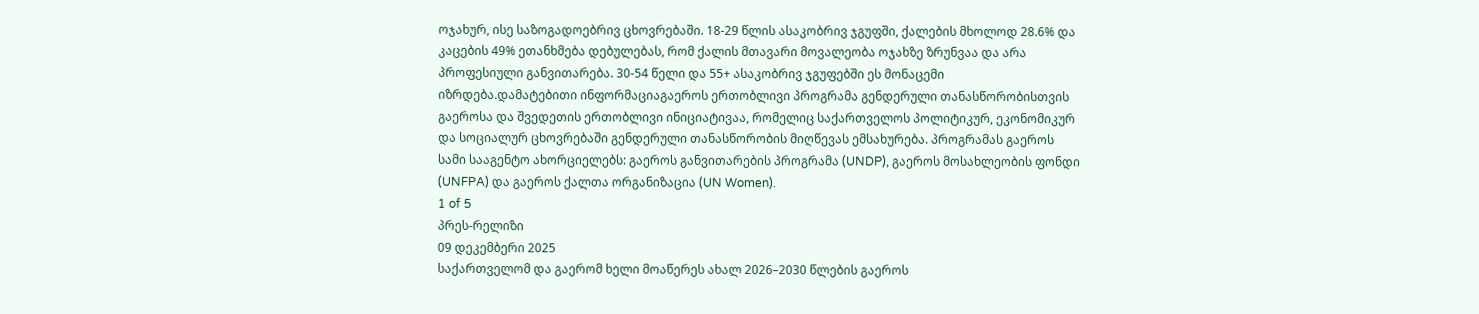ოჯახურ, ისე საზოგადოებრივ ცხოვრებაში. 18-29 წლის ასაკობრივ ჯგუფში, ქალების მხოლოდ 28.6% და კაცების 49% ეთანხმება დებულებას, რომ ქალის მთავარი მოვალეობა ოჯახზე ზრუნვაა და არა პროფესიული განვითარება. 30-54 წელი და 55+ ასაკობრივ ჯგუფებში ეს მონაცემი იზრდება.დამატებითი ინფორმაციაგაეროს ერთობლივი პროგრამა გენდერული თანასწორობისთვის გაეროსა და შვედეთის ერთობლივი ინიციატივაა, რომელიც საქართველოს პოლიტიკურ, ეკონომიკურ და სოციალურ ცხოვრებაში გენდერული თანასწორობის მიღწევას ემსახურება. პროგრამას გაეროს სამი სააგენტო ახორციელებს: გაეროს განვითარების პროგრამა (UNDP), გაეროს მოსახლეობის ფონდი (UNFPA) და გაეროს ქალთა ორგანიზაცია (UN Women).
1 of 5
პრეს-რელიზი
09 დეკემბერი 2025
საქართველომ და გაერომ ხელი მოაწერეს ახალ 2026–2030 წლების გაეროს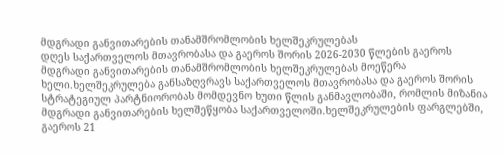მდგრადი განვითარების თანამშრომლობის ხელშეკრულებას
დღეს საქართველოს მთავრობასა და გაეროს შორის 2026-2030 წლების გაეროს მდგრადი განვითარების თანამშრომლობის ხელშეკრულებას მოეწერა ხელი.ხელშეკრულება განსაზღვრავს საქართველოს მთავრობასა და გაეროს შორის სტრატეგიულ პარტნიორობას მომდევნო ხუთი წლის განმავლობაში, რომლის მიზანია მდგრადი განვითარების ხელშეწყობა საქართველოში.ხელშეკრულების ფარგლებში, გაეროს 21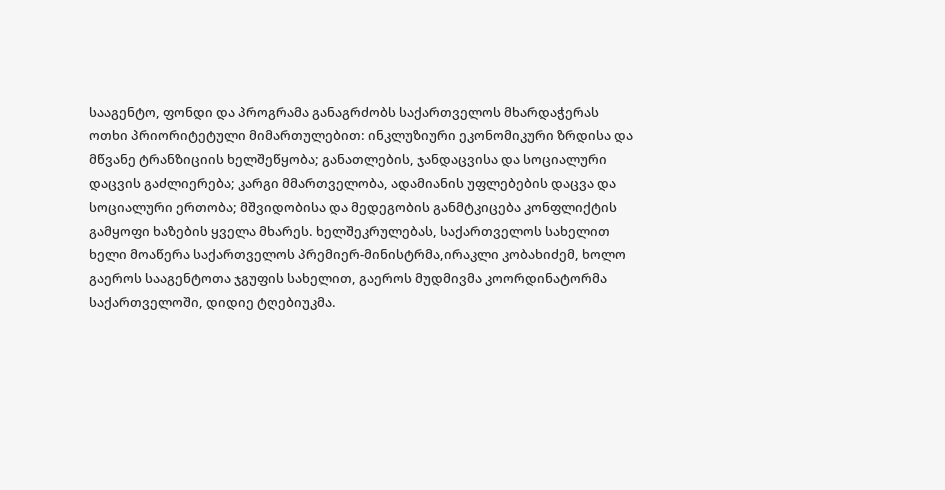სააგენტო, ფონდი და პროგრამა განაგრძობს საქართველოს მხარდაჭერას ოთხი პრიორიტეტული მიმართულებით: ინკლუზიური ეკონომიკური ზრდისა და მწვანე ტრანზიციის ხელშეწყობა; განათლების, ჯანდაცვისა და სოციალური დაცვის გაძლიერება; კარგი მმართველობა, ადამიანის უფლებების დაცვა და სოციალური ერთობა; მშვიდობისა და მედეგობის განმტკიცება კონფლიქტის გამყოფი ხაზების ყველა მხარეს. ხელშეკრულებას, საქართველოს სახელით ხელი მოაწერა საქართველოს პრემიერ-მინისტრმა,ირაკლი კობახიძემ, ხოლო გაეროს სააგენტოთა ჯგუფის სახელით, გაეროს მუდმივმა კოორდინატორმა საქართველოში, დიდიე ტღებიუკმა.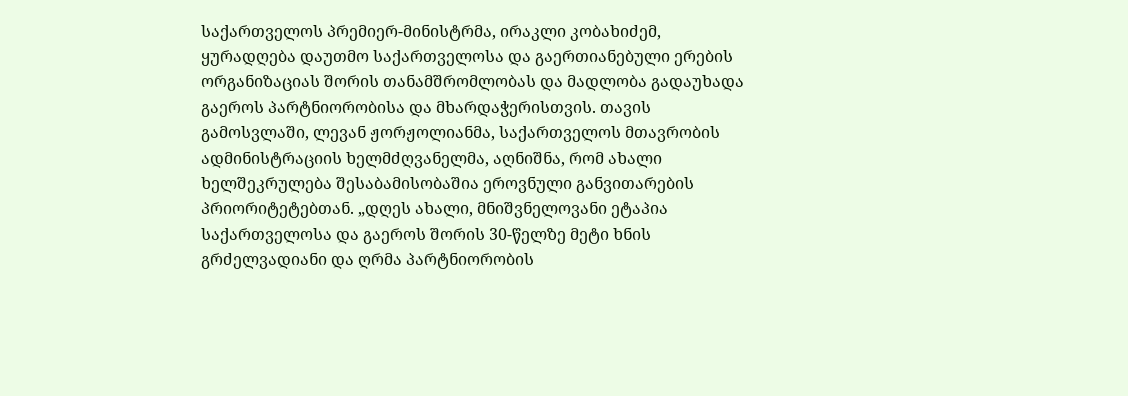საქართველოს პრემიერ-მინისტრმა, ირაკლი კობახიძემ, ყურადღება დაუთმო საქართველოსა და გაერთიანებული ერების ორგანიზაციას შორის თანამშრომლობას და მადლობა გადაუხადა გაეროს პარტნიორობისა და მხარდაჭერისთვის. თავის გამოსვლაში, ლევან ჟორჟოლიანმა, საქართველოს მთავრობის ადმინისტრაციის ხელმძღვანელმა, აღნიშნა, რომ ახალი ხელშეკრულება შესაბამისობაშია ეროვნული განვითარების პრიორიტეტებთან. „დღეს ახალი, მნიშვნელოვანი ეტაპია საქართველოსა და გაეროს შორის 30-წელზე მეტი ხნის გრძელვადიანი და ღრმა პარტნიორობის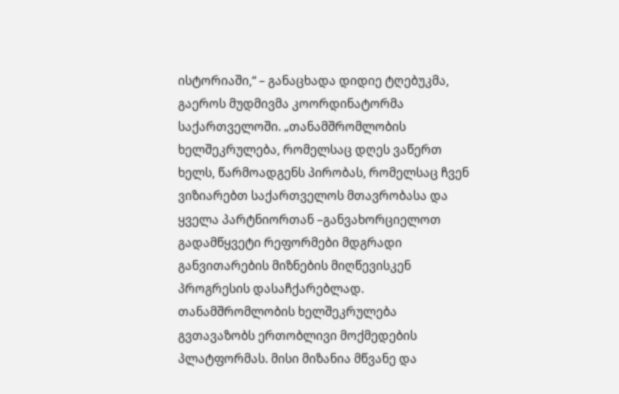ისტორიაში,“ – განაცხადა დიდიე ტღებუკმა, გაეროს მუდმივმა კოორდინატორმა საქართველოში. „თანამშრომლობის ხელშეკრულება, რომელსაც დღეს ვაწერთ ხელს, წარმოადგენს პირობას, რომელსაც ჩვენ ვიზიარებთ საქართველოს მთავრობასა და ყველა პარტნიორთან –განვახორციელოთ გადამწყვეტი რეფორმები მდგრადი განვითარების მიზნების მიღწევისკენ პროგრესის დასაჩქარებლად. თანამშრომლობის ხელშეკრულება გვთავაზობს ერთობლივი მოქმედების პლატფორმას. მისი მიზანია მწვანე და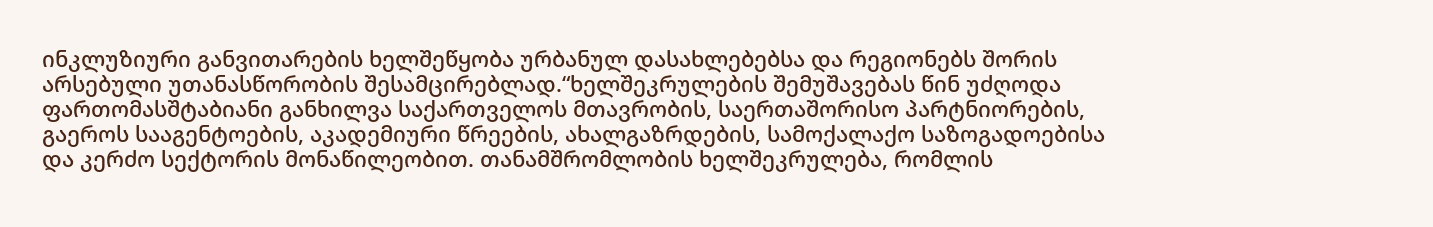ინკლუზიური განვითარების ხელშეწყობა ურბანულ დასახლებებსა და რეგიონებს შორის არსებული უთანასწორობის შესამცირებლად.“ხელშეკრულების შემუშავებას წინ უძღოდა ფართომასშტაბიანი განხილვა საქართველოს მთავრობის, საერთაშორისო პარტნიორების, გაეროს სააგენტოების, აკადემიური წრეების, ახალგაზრდების, სამოქალაქო საზოგადოებისა და კერძო სექტორის მონაწილეობით. თანამშრომლობის ხელშეკრულება, რომლის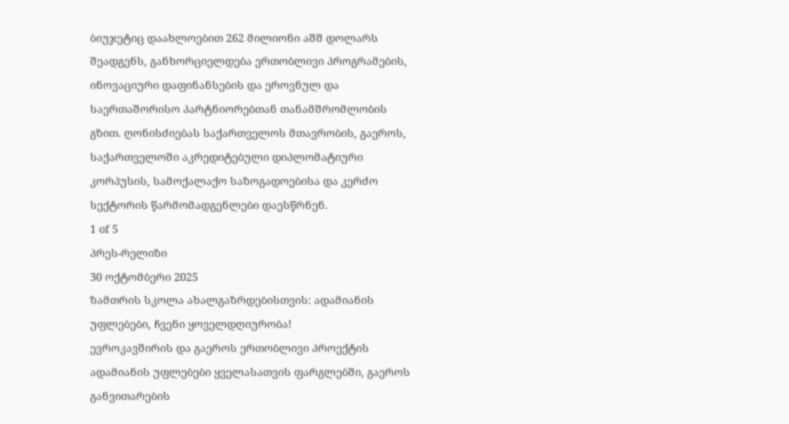ბიუჯეტიც დაახლოებით 262 მილიონი აშშ დოლარს შეადგენს, განხორციელდება ერთობლივი პროგრამების, ინოვაციური დაფინანსების და ეროვნულ და საერთაშორისო პარტნიორებთან თანამშრომლობის გზით. ღონისძიებას საქართველოს მთავრობის, გაეროს, საქართველოში აკრედიტებული დიპლომატიური კორპუსის, სამოქალაქო საზოგადოებისა და კერძო სექტორის წარმომადგენლები დაესწრნენ.
1 of 5
პრეს-რელიზი
30 ოქტომბერი 2025
ზამთრის სკოლა ახალგაზრდებისთვის: ადამიანის უფლებები, ჩვენი ყოველდღიურობა!
ევროკავშირის და გაეროს ერთობლივი პროექტის ადამიანის უფლებები ყველასათვის ფარგლებში, გაეროს განვითარების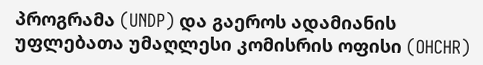პროგრამა (UNDP) და გაეროს ადამიანის უფლებათა უმაღლესი კომისრის ოფისი (OHCHR)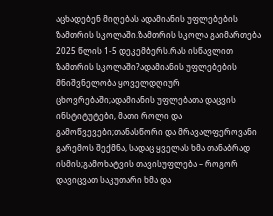აცხადებენ მიღებას ადამიანის უფლებების ზამთრის სკოლაში.ზამთრის სკოლა გაიმართება 2025 წლის 1-5 დეკემბერს.რას ისწავლით ზამთრის სკოლაში?ადამიანის უფლებების მნიშვნელობა ყოველდღიურ ცხოვრებაში;ადამიანის უფლებათა დაცვის ინსტიტუტები, მათი როლი და გამოწვევები;თანასწორი და მრავალფეროვანი გარემოს შექმნა, სადაც ყველას ხმა თანაბრად ისმის;გამოხატვის თავისუფლება – როგორ დავიცვათ საკუთარი ხმა და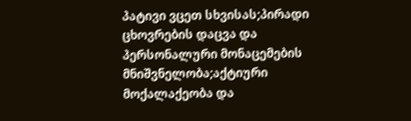პატივი ვცეთ სხვისას;პირადი ცხოვრების დაცვა და პერსონალური მონაცემების მნიშვნელობა;აქტიური მოქალაქეობა და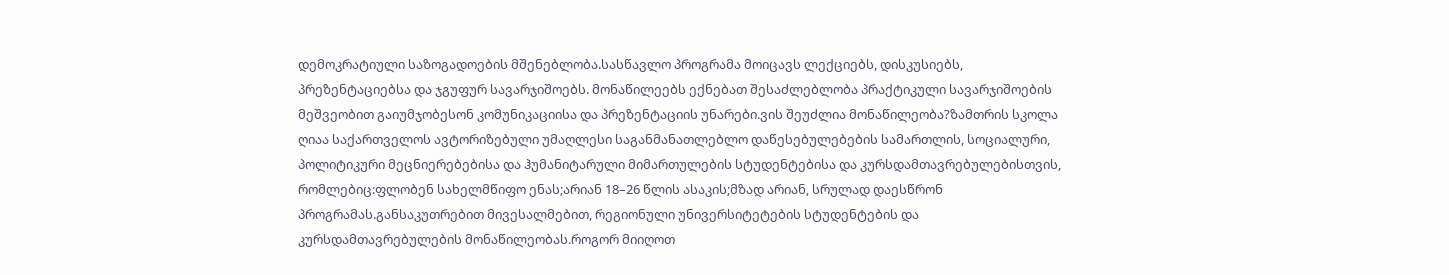დემოკრატიული საზოგადოების მშენებლობა.სასწავლო პროგრამა მოიცავს ლექციებს, დისკუსიებს, პრეზენტაციებსა და ჯგუფურ სავარჯიშოებს. მონაწილეებს ექნებათ შესაძლებლობა პრაქტიკული სავარჯიშოების მეშვეობით გაიუმჯობესონ კომუნიკაციისა და პრეზენტაციის უნარები.ვის შეუძლია მონაწილეობა?ზამთრის სკოლა ღიაა საქართველოს ავტორიზებული უმაღლესი საგანმანათლებლო დაწესებულებების სამართლის, სოციალური, პოლიტიკური მეცნიერებებისა და ჰუმანიტარული მიმართულების სტუდენტებისა და კურსდამთავრებულებისთვის, რომლებიც:ფლობენ სახელმწიფო ენას;არიან 18–26 წლის ასაკის;მზად არიან, სრულად დაესწრონ პროგრამას.განსაკუთრებით მივესალმებით, რეგიონული უნივერსიტეტების სტუდენტების და კურსდამთავრებულების მონაწილეობას.როგორ მიიღოთ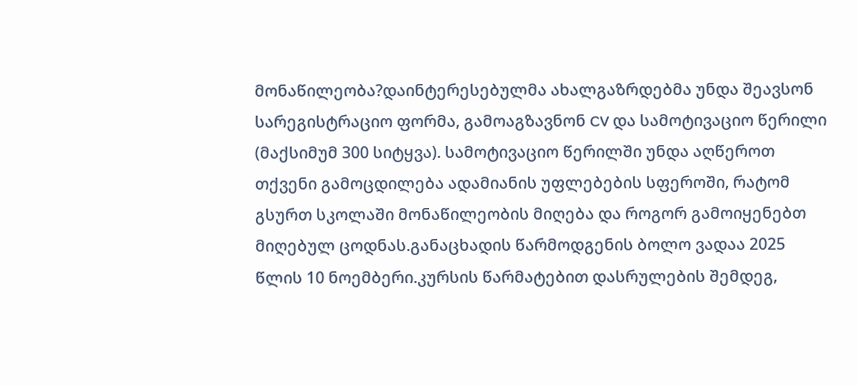მონაწილეობა?დაინტერესებულმა ახალგაზრდებმა უნდა შეავსონ სარეგისტრაციო ფორმა, გამოაგზავნონ CV და სამოტივაციო წერილი (მაქსიმუმ 300 სიტყვა). სამოტივაციო წერილში უნდა აღწეროთ თქვენი გამოცდილება ადამიანის უფლებების სფეროში, რატომ გსურთ სკოლაში მონაწილეობის მიღება და როგორ გამოიყენებთ მიღებულ ცოდნას.განაცხადის წარმოდგენის ბოლო ვადაა 2025 წლის 10 ნოემბერი.კურსის წარმატებით დასრულების შემდეგ,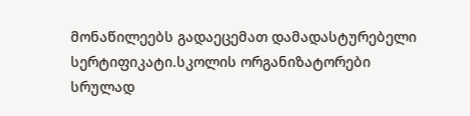მონაწილეებს გადაეცემათ დამადასტურებელი სერტიფიკატი.სკოლის ორგანიზატორები სრულად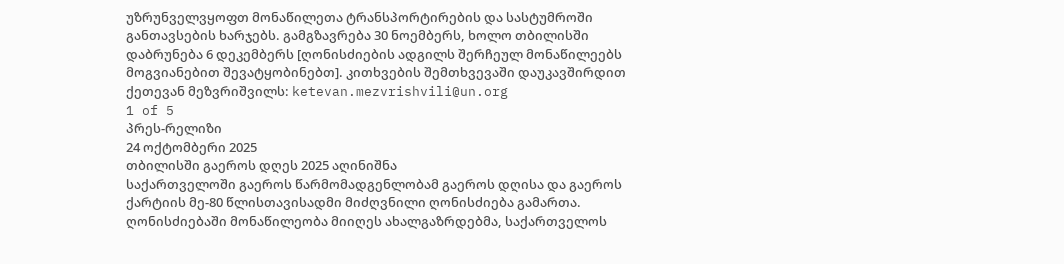უზრუნველვყოფთ მონაწილეთა ტრანსპორტირების და სასტუმროში განთავსების ხარჯებს. გამგზავრება 30 ნოემბერს, ხოლო თბილისში დაბრუნება 6 დეკემბერს [ღონისძიების ადგილს შერჩეულ მონაწილეებს მოგვიანებით შევატყობინებთ]. კითხვების შემთხვევაში დაუკავშირდით ქეთევან მეზვრიშვილს: ketevan.mezvrishvili@un.org
1 of 5
პრეს-რელიზი
24 ოქტომბერი 2025
თბილისში გაეროს დღეს 2025 აღინიშნა
საქართველოში გაეროს წარმომადგენლობამ გაეროს დღისა და გაეროს ქარტიის მე-80 წლისთავისადმი მიძღვნილი ღონისძიება გამართა. ღონისძიებაში მონაწილეობა მიიღეს ახალგაზრდებმა, საქართველოს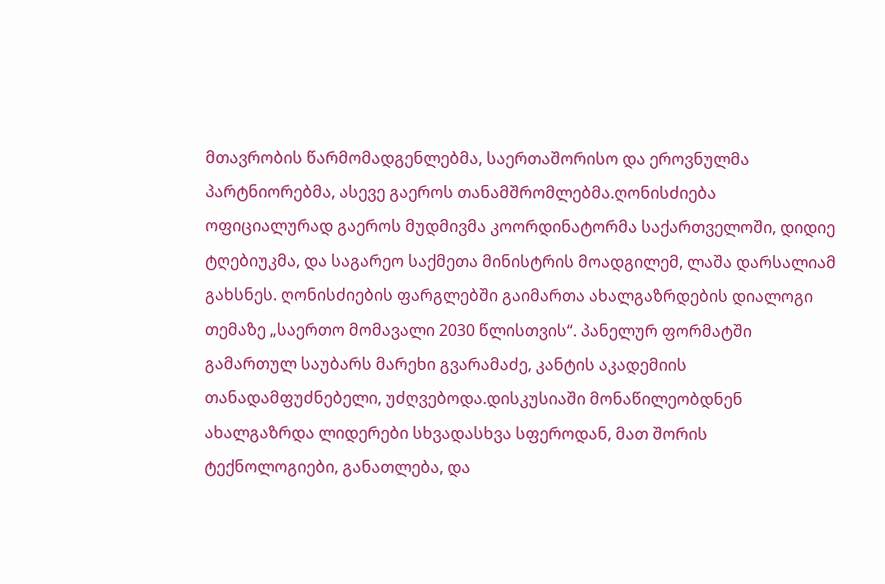მთავრობის წარმომადგენლებმა, საერთაშორისო და ეროვნულმა პარტნიორებმა, ასევე გაეროს თანამშრომლებმა.ღონისძიება ოფიციალურად გაეროს მუდმივმა კოორდინატორმა საქართველოში, დიდიე ტღებიუკმა, და საგარეო საქმეთა მინისტრის მოადგილემ, ლაშა დარსალიამ გახსნეს. ღონისძიების ფარგლებში გაიმართა ახალგაზრდების დიალოგი თემაზე „საერთო მომავალი 2030 წლისთვის“. პანელურ ფორმატში გამართულ საუბარს მარეხი გვარამაძე, კანტის აკადემიის თანადამფუძნებელი, უძღვებოდა.დისკუსიაში მონაწილეობდნენ ახალგაზრდა ლიდერები სხვადასხვა სფეროდან, მათ შორის ტექნოლოგიები, განათლება, და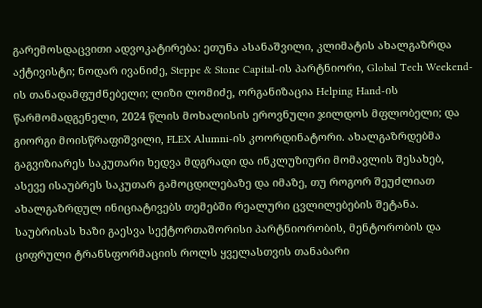გარემოსდაცვითი ადვოკატირება: ეთუნა ასანაშვილი, კლიმატის ახალგაზრდა აქტივისტი; ნოდარ ივანიძე, Steppe & Stone Capital-ის პარტნიორი, Global Tech Weekend-ის თანადამფუძნებელი; ლიზი ლომიძე, ორგანიზაცია Helping Hand-ის წარმომადგენელი, 2024 წლის მოხალისის ეროვნული ჯილდოს მფლობელი; და გიორგი მოისწრაფიშვილი, FLEX Alumni-ის კოორდინატორი. ახალგაზრდებმა გაგვიზიარეს საკუთარი ხედვა მდგრადი და ინკლუზიური მომავლის შესახებ, ასევე ისაუბრეს საკუთარ გამოცდილებაზე და იმაზე, თუ როგორ შეუძლიათ ახალგაზრდულ ინიციატივებს თემებში რეალური ცვლილებების შეტანა. საუბრისას ხაზი გაესვა სექტორთაშორისი პარტნიორობის, მენტორობის და ციფრული ტრანსფორმაციის როლს ყველასთვის თანაბარი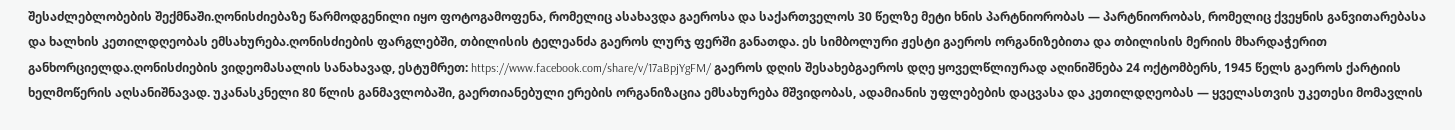შესაძლებლობების შექმნაში.ღონისძიებაზე წარმოდგენილი იყო ფოტოგამოფენა, რომელიც ასახავდა გაეროსა და საქართველოს 30 წელზე მეტი ხნის პარტნიორობას — პარტნიორობას, რომელიც ქვეყნის განვითარებასა და ხალხის კეთილდღეობას ემსახურება.ღონისძიების ფარგლებში, თბილისის ტელეანძა გაეროს ლურჯ ფერში განათდა. ეს სიმბოლური ჟესტი გაეროს ორგანიზებითა და თბილისის მერიის მხარდაჭერით განხორციელდა.ღონისძიების ვიდეომასალის სანახავად, ესტუმრეთ: https://www.facebook.com/share/v/17aBpjYgFM/ გაეროს დღის შესახებგაეროს დღე ყოველწლიურად აღინიშნება 24 ოქტომბერს, 1945 წელს გაეროს ქარტიის ხელმოწერის აღსანიშნავად. უკანასკნელი 80 წლის განმავლობაში, გაერთიანებული ერების ორგანიზაცია ემსახურება მშვიდობას, ადამიანის უფლებების დაცვასა და კეთილდღეობას — ყველასთვის უკეთესი მომავლის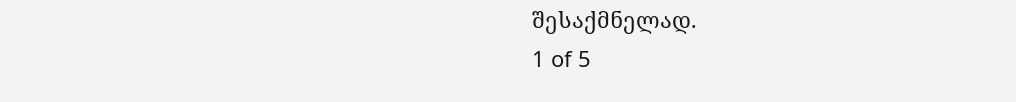შესაქმნელად.
1 of 5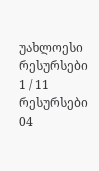უახლოესი რესურსები
1 / 11
რესურსები
04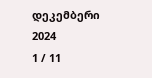დეკემბერი 2024
1 / 11